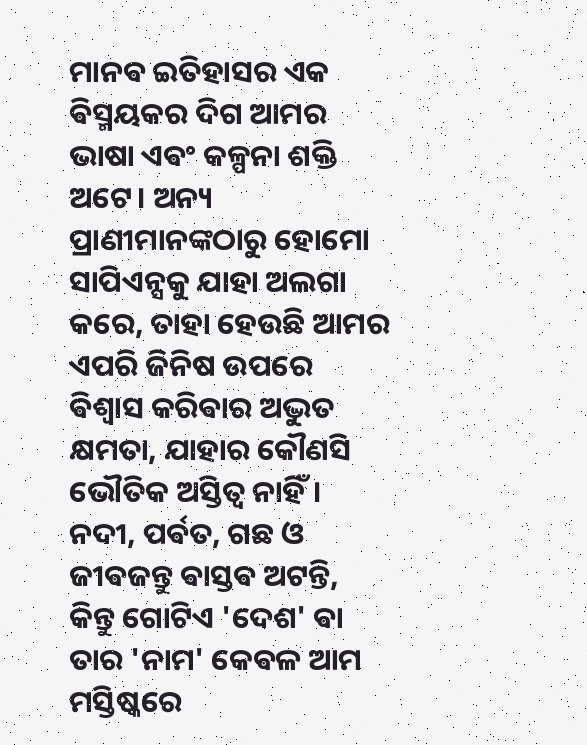ମାନଵ ଇତିହାସର ଏକ ଵିସ୍ମୟକର ଦିଗ ଆମର ଭାଷା ଏଵଂ କଳ୍ପନା ଶକ୍ତି ଅଟେ। ଅନ୍ୟ ପ୍ରାଣୀମାନଙ୍କଠାରୁ ହୋମୋ ସାପିଏନ୍ସକୁ ଯାହା ଅଲଗା କରେ, ତାହା ହେଉଛି ଆମର ଏପରି ଜିନିଷ ଉପରେ ଵିଶ୍ୱାସ କରିଵାର ଅଦ୍ଭୁତ କ୍ଷମତା, ଯାହାର କୌଣସି ଭୌତିକ ଅସ୍ତିତ୍ୱ ନାହିଁ। ନଦୀ, ପର୍ଵତ, ଗଛ ଓ ଜୀଵଜନ୍ତୁ ଵାସ୍ତଵ ଅଟନ୍ତି, କିନ୍ତୁ ଗୋଟିଏ 'ଦେଶ' ଵା ତାର 'ନାମ' କେଵଳ ଆମ ମସ୍ତିଷ୍କରେ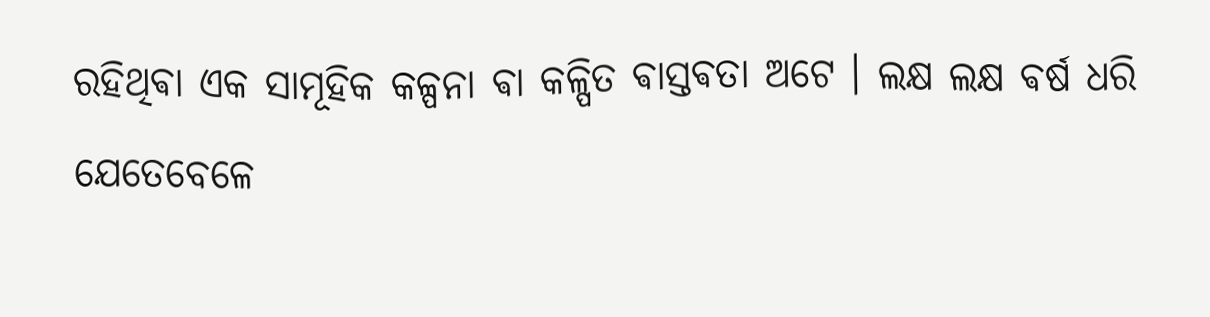ରହିଥିଵା ଏକ ସାମୂହିକ କଳ୍ପନା ଵା କଳ୍ପିତ ଵାସ୍ତଵତା ଅଟେ । ଲକ୍ଷ ଲକ୍ଷ ଵର୍ଷ ଧରି ଯେତେବେଳେ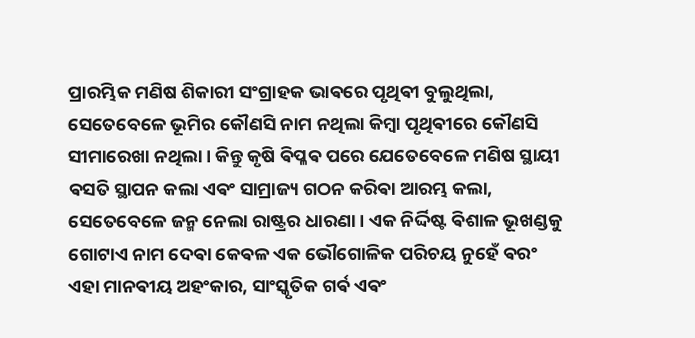ପ୍ରାରମ୍ଭିକ ମଣିଷ ଶିକାରୀ ସଂଗ୍ରାହକ ଭାଵରେ ପୃଥିଵୀ ବୁଲୁଥିଲା, ସେତେବେଳେ ଭୂମିର କୌଣସି ନାମ ନଥିଲା କିମ୍ଵା ପୃଥିଵୀରେ କୌଣସି ସୀମାରେଖା ନଥିଲା। କିନ୍ତୁ କୃଷି ଵିପ୍ଳଵ ପରେ ଯେତେବେଳେ ମଣିଷ ସ୍ଥାୟୀ ଵସତି ସ୍ଥାପନ କଲା ଏଵଂ ସାମ୍ରାଜ୍ୟ ଗଠନ କରିଵା ଆରମ୍ଭ କଲା, ସେତେବେଳେ ଜନ୍ମ ନେଲା ରାଷ୍ଟ୍ରର ଧାରଣା। ଏକ ନିର୍ଦ୍ଦିଷ୍ଟ ଵିଶାଳ ଭୂଖଣ୍ଡକୁ ଗୋଟାଏ ନାମ ଦେଵା କେଵଳ ଏକ ଭୌଗୋଳିକ ପରିଚୟ ନୁହେଁ ଵରଂ ଏହା ମାନଵୀୟ ଅହଂକାର, ସାଂସ୍କୃତିକ ଗର୍ଵ ଏଵଂ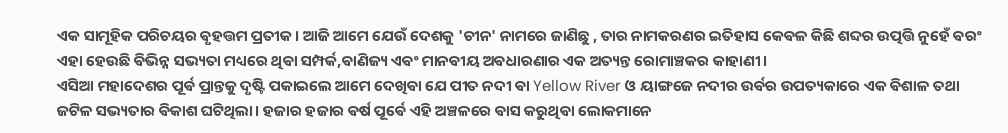ଏକ ସାମୂହିକ ପରିଚୟର ଵୃହତ୍ତମ ପ୍ରତୀକ। ଆଜି ଆମେ ଯେଉଁ ଦେଶକୁ 'ଚୀନ' ନାମରେ ଜାଣିଛୁ , ତାର ନାମକରଣର ଇତିହାସ କେଵଳ କିଛି ଶବ୍ଦର ଉତ୍ପତ୍ତି ନୁହେଁ ଵରଂ ଏହା ହେଉଛି ଵିଭିନ୍ନ ସଭ୍ୟତା ମଧ୍ୟରେ ଥିଵା ସମ୍ପର୍କ,ଵାଣିଜ୍ୟ ଏଵଂ ମାନଵୀୟ ଅଵଧାରଣାର ଏକ ଅତ୍ୟନ୍ତ ରୋମାଞ୍ଚକର କାହାଣୀ।
ଏସିଆ ମହାଦେଶର ପୂର୍ଵ ପ୍ରାନ୍ତକୁ ଦୃଷ୍ଟି ପକାଇଲେ ଆମେ ଦେଖିଵା ଯେ ପୀତ ନଦୀ ଵା Yellow River ଓ ୟାଙ୍ଗଜେ ନଦୀର ଉର୍ଵର ଉପତ୍ୟକାରେ ଏକ ଵିଶାଳ ତଥା ଜଟିଳ ସଭ୍ୟତାର ଵିକାଶ ଘଟିଥିଲା। ହଜାର ହଜାର ଵର୍ଷ ପୂର୍ଵେ ଏହି ଅଞ୍ଚଳରେ ଵାସ କରୁଥିଵା ଲୋକମାନେ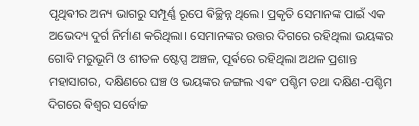ପୃଥିଵୀର ଅନ୍ୟ ଭାଗରୁ ସମ୍ପୂର୍ଣ୍ଣ ରୂପେ ଵିଚ୍ଛିନ୍ନ ଥିଲେ। ପ୍ରକୃତି ସେମାନଙ୍କ ପାଇଁ ଏକ ଅଭେଦ୍ୟ ଦୁର୍ଗ ନିର୍ମାଣ କରିଥିଲା। ସେମାନଙ୍କର ଉତ୍ତର ଦିଗରେ ରହିଥିଲା ଭୟଙ୍କର ଗୋବି ମରୁଭୂମି ଓ ଶୀତଳ ଷ୍ଟେପ୍ସ ଅଞ୍ଚଳ, ପୂର୍ଵରେ ରହିଥିଲା ଅଥଳ ପ୍ରଶାନ୍ତ ମହାସାଗର, ଦକ୍ଷିଣରେ ଘଞ୍ଚ ଓ ଭୟଙ୍କର ଜଙ୍ଗଲ ଏଵଂ ପଶ୍ଚିମ ତଥା ଦକ୍ଷିଣ-ପଶ୍ଚିମ ଦିଗରେ ଵିଶ୍ୱର ସର୍ବୋଚ୍ଚ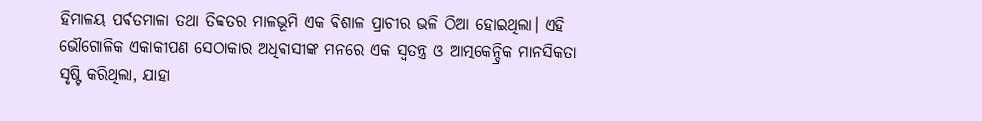ହିମାଳୟ ପର୍ଵତମାଳା ତଥା ତିବ୍ବତର ମାଳଭୂମି ଏକ ଵିଶାଳ ପ୍ରାଚୀର ଭଳି ଠିଆ ହୋଇଥିଲା। ଏହି ଭୌଗୋଳିକ ଏକାକୀପଣ ସେଠାକାର ଅଧିଵାସୀଙ୍କ ମନରେ ଏକ ସ୍ୱତନ୍ତ୍ର ଓ ଆତ୍ମକେନ୍ଦ୍ରିକ ମାନସିକତା ସୃଷ୍ଟି କରିଥିଲା, ଯାହା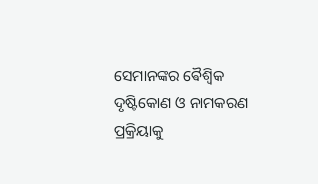ସେମାନଙ୍କର ଵୈଶ୍ୱିକ ଦୃଷ୍ଟିକୋଣ ଓ ନାମକରଣ ପ୍ରକ୍ରିୟାକୁ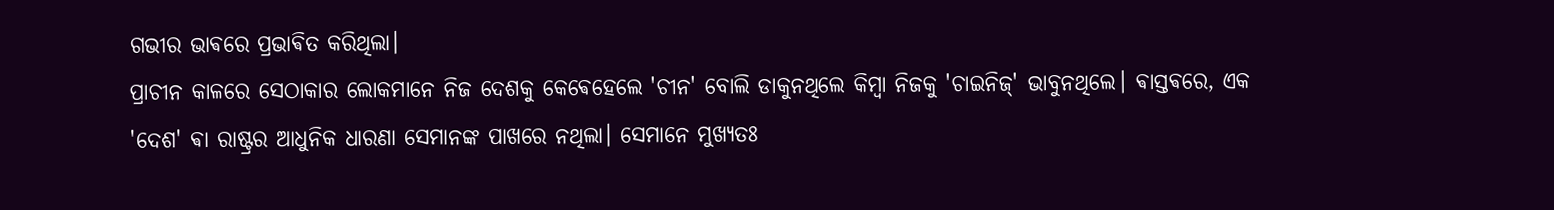ଗଭୀର ଭାଵରେ ପ୍ରଭାଵିତ କରିଥିଲା।
ପ୍ରାଚୀନ କାଳରେ ସେଠାକାର ଲୋକମାନେ ନିଜ ଦେଶକୁ କେଵେହେଲେ 'ଚୀନ' ବୋଲି ଡାକୁନଥିଲେ କିମ୍ଵା ନିଜକୁ 'ଚାଇନିଜ୍' ଭାବୁନଥିଲେ। ଵାସ୍ତଵରେ, ଏକ 'ଦେଶ' ଵା ରାଷ୍ଟ୍ରର ଆଧୁନିକ ଧାରଣା ସେମାନଙ୍କ ପାଖରେ ନଥିଲା। ସେମାନେ ମୁଖ୍ୟତଃ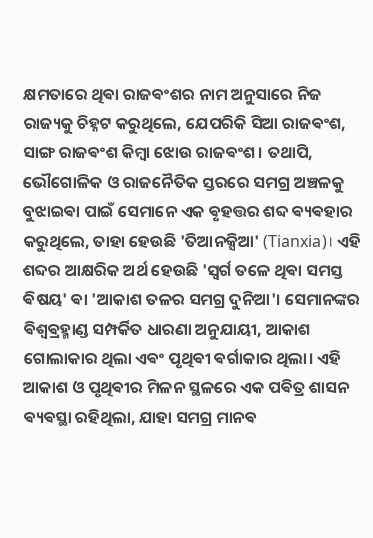କ୍ଷମତାରେ ଥିଵା ରାଜଵଂଶର ନାମ ଅନୁସାରେ ନିଜ ରାଜ୍ୟକୁ ଚିହ୍ନଟ କରୁଥିଲେ, ଯେପରିକି ସିଆ ରାଜଵଂଶ, ସାଙ୍ଗ ରାଜଵଂଶ କିମ୍ଵା ଝୋଉ ରାଜଵଂଶ। ତଥାପି, ଭୌଗୋଳିକ ଓ ରାଜନୈତିକ ସ୍ତରରେ ସମଗ୍ର ଅଞ୍ଚଳକୁ ବୁଝାଇଵା ପାଇଁ ସେମାନେ ଏକ ଵୃହତ୍ତର ଶବ୍ଦ ଵ୍ୟଵହାର କରୁଥିଲେ, ତାହା ହେଉଛି 'ତିଆନକ୍ସିଆ' (Tianxia)। ଏହି ଶବ୍ଦର ଆକ୍ଷରିକ ଅର୍ଥ ହେଉଛି 'ସ୍ୱର୍ଗ ତଳେ ଥିଵା ସମସ୍ତ ଵିଷୟ' ଵା 'ଆକାଶ ତଳର ସମଗ୍ର ଦୁନିଆ'। ସେମାନଙ୍କର ଵିଶ୍ୱଵ୍ରହ୍ମାଣ୍ଡ ସମ୍ପର୍କିତ ଧାରଣା ଅନୁଯାୟୀ, ଆକାଶ ଗୋଲାକାର ଥିଲା ଏଵଂ ପୃଥିଵୀ ଵର୍ଗାକାର ଥିଲା। ଏହି ଆକାଶ ଓ ପୃଥିଵୀର ମିଳନ ସ୍ଥଳରେ ଏକ ପଵିତ୍ର ଶାସନ ଵ୍ୟଵସ୍ଥା ରହିଥିଲା, ଯାହା ସମଗ୍ର ମାନଵ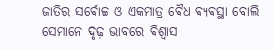ଜାତିର ସର୍ଵୋଚ୍ଚ ଓ ଏକମାତ୍ର ଵୈଧ ଵ୍ୟଵସ୍ଥା ବୋଲି ସେମାନେ ଦୃଢ଼ ଭାବରେ ଵିଶ୍ୱାସ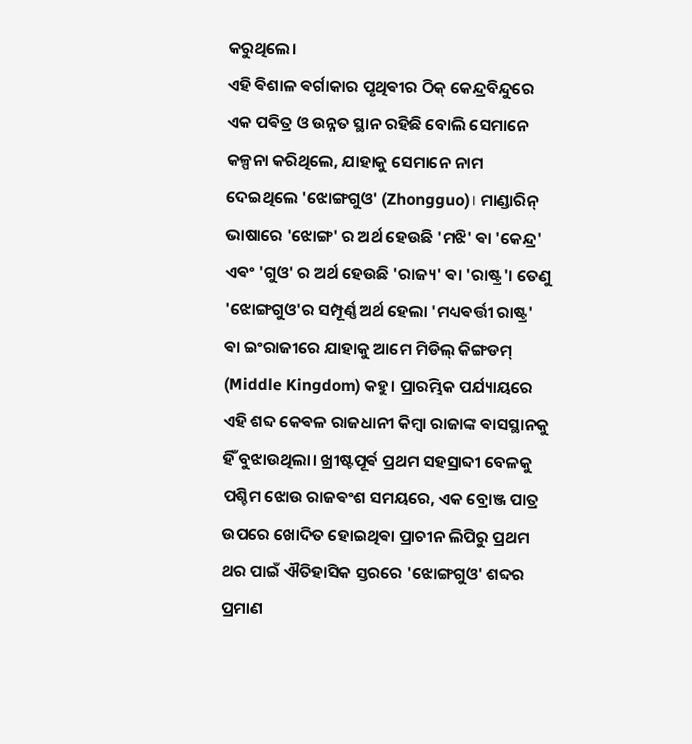କରୁଥିଲେ।
ଏହି ଵିଶାଳ ଵର୍ଗାକାର ପୃଥିଵୀର ଠିକ୍ କେନ୍ଦ୍ରବିନ୍ଦୁରେ ଏକ ପଵିତ୍ର ଓ ଉନ୍ନତ ସ୍ଥାନ ରହିଛି ବୋଲି ସେମାନେ କଳ୍ପନା କରିଥିଲେ, ଯାହାକୁ ସେମାନେ ନାମ ଦେଇଥିଲେ 'ଝୋଙ୍ଗଗୁଓ' (Zhongguo)। ମାଣ୍ଡାରିନ୍ ଭାଷାରେ 'ଝୋଙ୍ଗ' ର ଅର୍ଥ ହେଉଛି 'ମଝି' ଵା 'କେନ୍ଦ୍ର' ଏଵଂ 'ଗୁଓ' ର ଅର୍ଥ ହେଉଛି 'ରାଜ୍ୟ' ଵା 'ରାଷ୍ଟ୍ର'। ତେଣୁ 'ଝୋଙ୍ଗଗୁଓ'ର ସମ୍ପୂର୍ଣ୍ଣ ଅର୍ଥ ହେଲା 'ମଧ୍ୟଵର୍ତ୍ତୀ ରାଷ୍ଟ୍ର' ଵା ଇଂରାଜୀରେ ଯାହାକୁ ଆମେ ମିଡିଲ୍ କିଙ୍ଗଡମ୍ (Middle Kingdom) କହୁ। ପ୍ରାରମ୍ଭିକ ପର୍ଯ୍ୟାୟରେ ଏହି ଶବ୍ଦ କେଵଳ ରାଜଧାନୀ କିମ୍ଵା ରାଜାଙ୍କ ଵାସସ୍ଥାନକୁ ହିଁ ବୁଝାଉଥିଲା। ଖ୍ରୀଷ୍ଟପୂର୍ଵ ପ୍ରଥମ ସହସ୍ରାବ୍ଦୀ ବେଳକୁ ପଶ୍ଚିମ ଝୋଉ ରାଜଵଂଶ ସମୟରେ, ଏକ ବ୍ରୋଞ୍ଜ ପାତ୍ର ଉପରେ ଖୋଦିତ ହୋଇଥିଵା ପ୍ରାଚୀନ ଲିପିରୁ ପ୍ରଥମ ଥର ପାଇଁ ଐତିହାସିକ ସ୍ତରରେ 'ଝୋଙ୍ଗଗୁଓ' ଶବ୍ଦର ପ୍ରମାଣ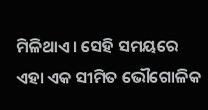ମିଳିଥାଏ। ସେହି ସମୟରେ ଏହା ଏକ ସୀମିତ ଭୌଗୋଳିକ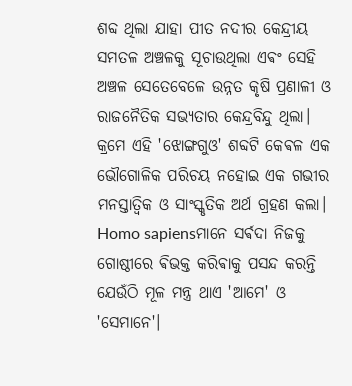ଶବ୍ଦ ଥିଲା ଯାହା ପୀତ ନଦୀର କେନ୍ଦ୍ରୀୟ ସମତଳ ଅଞ୍ଚଳକୁ ସୂଚାଉଥିଲା ଏଵଂ ସେହି ଅଞ୍ଚଳ ସେତେବେଳେ ଉନ୍ନତ କୃଷି ପ୍ରଣାଳୀ ଓ ରାଜନୈତିକ ସଭ୍ୟତାର କେନ୍ଦ୍ରବିନ୍ଦୁ ଥିଲା।
କ୍ରମେ ଏହି 'ଝୋଙ୍ଗଗୁଓ' ଶବ୍ଦଟି କେଵଳ ଏକ ଭୌଗୋଳିକ ପରିଚୟ ନହୋଇ ଏକ ଗଭୀର ମନସ୍ତାତ୍ୱିକ ଓ ସାଂସ୍କୃତିକ ଅର୍ଥ ଗ୍ରହଣ କଲା। Homo sapiensମାନେ ସର୍ଵଦା ନିଜକୁ ଗୋଷ୍ଠୀରେ ଵିଭକ୍ତ କରିଵାକୁ ପସନ୍ଦ କରନ୍ତି ଯେଉଁଠି ମୂଳ ମନ୍ତ୍ର ଥାଏ 'ଆମେ' ଓ 'ସେମାନେ'।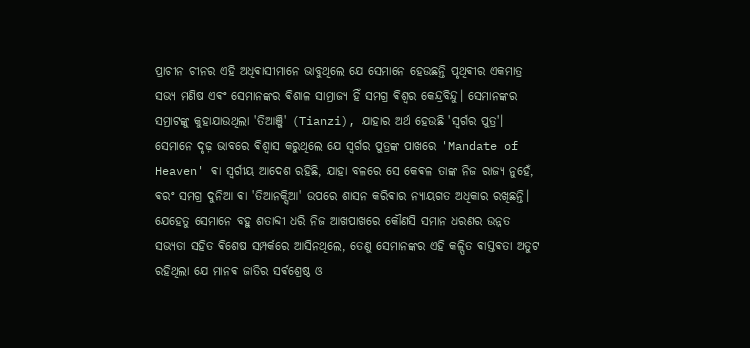ପ୍ରାଚୀନ ଚୀନର ଏହି ଅଧିଵାସୀମାନେ ଭାବୁଥିଲେ ଯେ ସେମାନେ ହେଉଛନ୍ତି ପୃଥିଵୀର ଏକମାତ୍ର ସଭ୍ୟ ମଣିଷ ଏଵଂ ସେମାନଙ୍କର ଵିଶାଳ ସାମ୍ରାଜ୍ୟ ହିଁ ସମଗ୍ର ଵିଶ୍ୱର କେନ୍ଦ୍ରବିନ୍ଦୁ। ସେମାନଙ୍କର ସମ୍ରାଟଙ୍କୁ କୁହାଯାଉଥିଲା 'ତିଆଞ୍ଜି' (Tianzi), ଯାହାର ଅର୍ଥ ହେଉଛି 'ସ୍ୱର୍ଗର ପୁତ୍ର'। ସେମାନେ ଦୃଢ଼ ଭାବରେ ଵିଶ୍ୱାସ କରୁଥିଲେ ଯେ ସ୍ୱର୍ଗର ପୁତ୍ରଙ୍କ ପାଖରେ 'Mandate of Heaven' ଵା ସ୍ୱର୍ଗୀୟ ଆଦେଶ ରହିଛି, ଯାହା ବଳରେ ସେ କେଵଳ ତାଙ୍କ ନିଜ ରାଜ୍ୟ ନୁହେଁ, ଵରଂ ସମଗ୍ର ଦୁନିଆ ଵା 'ତିଆନକ୍ସିଆ' ଉପରେ ଶାସନ କରିଵାର ନ୍ୟାୟଗତ ଅଧିକାର ରଖିଛନ୍ତି। ଯେହେତୁ ସେମାନେ ବହୁ ଶତାବ୍ଦୀ ଧରି ନିଜ ଆଖପାଖରେ କୌଣସି ସମାନ ଧରଣର ଉନ୍ନତ ସଭ୍ୟତା ସହିତ ଵିଶେଷ ସମ୍ପର୍କରେ ଆସିନଥିଲେ, ତେଣୁ ସେମାନଙ୍କର ଏହି କଳ୍ପିତ ଵାସ୍ତଵତା ଅତୁଟ ରହିଥିଲା ଯେ ମାନଵ ଜାତିର ସର୍ଵଶ୍ରେଷ୍ଠ ଓ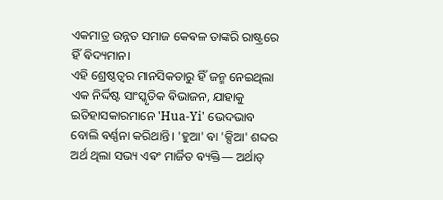ଏକମାତ୍ର ଉନ୍ନତ ସମାଜ କେଵଳ ତାଙ୍କରି ରାଷ୍ଟ୍ରରେ ହିଁ ଵିଦ୍ୟମାନ।
ଏହି ଶ୍ରେଷ୍ଠତ୍ୱର ମାନସିକତାରୁ ହିଁ ଜନ୍ମ ନେଇଥିଲା ଏକ ନିର୍ଦ୍ଦିଷ୍ଟ ସାଂସ୍କୃତିକ ଵିଭାଜନ, ଯାହାକୁ ଇତିହାସକାରମାନେ 'Hua-Yi' ଭେଦଭାବ ବୋଲି ଵର୍ଣ୍ଣନା କରିଥାନ୍ତି। 'ହୁଆ' ଵା 'କ୍ସିଆ' ଶବ୍ଦର ଅର୍ଥ ଥିଲା ସଭ୍ୟ ଏଵଂ ମାର୍ଜିତ ଵ୍ୟକ୍ତି— ଅର୍ଥାତ୍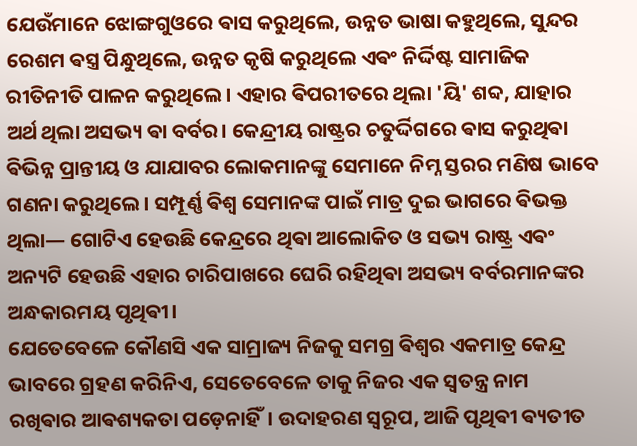ଯେଉଁମାନେ ଝୋଙ୍ଗଗୁଓରେ ଵାସ କରୁଥିଲେ, ଉନ୍ନତ ଭାଷା କହୁଥିଲେ, ସୁନ୍ଦର ରେଶମ ଵସ୍ତ୍ର ପିନ୍ଧୁଥିଲେ, ଉନ୍ନତ କୃଷି କରୁଥିଲେ ଏଵଂ ନିର୍ଦ୍ଦିଷ୍ଟ ସାମାଜିକ ରୀତିନୀତି ପାଳନ କରୁଥିଲେ। ଏହାର ଵିପରୀତରେ ଥିଲା 'ୟି' ଶବ୍ଦ, ଯାହାର ଅର୍ଥ ଥିଲା ଅସଭ୍ୟ ଵା ବର୍ବର। କେନ୍ଦ୍ରୀୟ ରାଷ୍ଟ୍ରର ଚତୁର୍ଦ୍ଦିଗରେ ଵାସ କରୁଥିଵା ଵିଭିନ୍ନ ପ୍ରାନ୍ତୀୟ ଓ ଯାଯାବର ଲୋକମାନଙ୍କୁ ସେମାନେ ନିମ୍ନ ସ୍ତରର ମଣିଷ ଭାବେ ଗଣନା କରୁଥିଲେ। ସମ୍ପୂର୍ଣ୍ଣ ଵିଶ୍ୱ ସେମାନଙ୍କ ପାଇଁ ମାତ୍ର ଦୁଇ ଭାଗରେ ଵିଭକ୍ତ ଥିଲା— ଗୋଟିଏ ହେଉଛି କେନ୍ଦ୍ରରେ ଥିଵା ଆଲୋକିତ ଓ ସଭ୍ୟ ରାଷ୍ଟ୍ର ଏଵଂ ଅନ୍ୟଟି ହେଉଛି ଏହାର ଚାରିପାଖରେ ଘେରି ରହିଥିଵା ଅସଭ୍ୟ ବର୍ବରମାନଙ୍କର ଅନ୍ଧକାରମୟ ପୃଥିଵୀ।
ଯେତେବେଳେ କୌଣସି ଏକ ସାମ୍ରାଜ୍ୟ ନିଜକୁ ସମଗ୍ର ଵିଶ୍ୱର ଏକମାତ୍ର କେନ୍ଦ୍ର ଭାବରେ ଗ୍ରହଣ କରିନିଏ, ସେତେବେଳେ ତାକୁ ନିଜର ଏକ ସ୍ୱତନ୍ତ୍ର ନାମ ରଖିଵାର ଆଵଶ୍ୟକତା ପଡ଼େନାହିଁ। ଉଦାହରଣ ସ୍ୱରୂପ, ଆଜି ପୃଥିଵୀ ଵ୍ୟତୀତ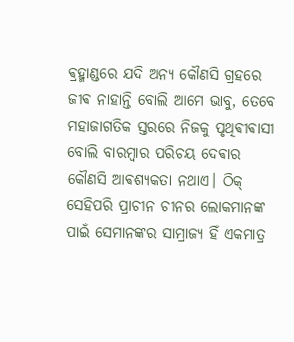ଵ୍ରହ୍ମାଣ୍ଡରେ ଯଦି ଅନ୍ୟ କୌଣସି ଗ୍ରହରେ ଜୀଵ ନାହାନ୍ତି ବୋଲି ଆମେ ଭାବୁ, ତେବେ ମହାଜାଗତିକ ସ୍ତରରେ ନିଜକୁ ପୃଥିଵୀଵାସୀ ବୋଲି ବାରମ୍ଵାର ପରିଚୟ ଦେଵାର କୌଣସି ଆଵଶ୍ୟକତା ନଥାଏ। ଠିକ୍ ସେହିପରି ପ୍ରାଚୀନ ଚୀନର ଲୋକମାନଙ୍କ ପାଇଁ ସେମାନଙ୍କର ସାମ୍ରାଜ୍ୟ ହିଁ ଏକମାତ୍ର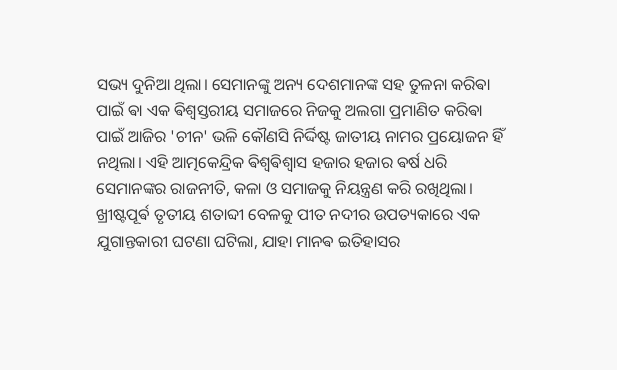ସଭ୍ୟ ଦୁନିଆ ଥିଲା। ସେମାନଙ୍କୁ ଅନ୍ୟ ଦେଶମାନଙ୍କ ସହ ତୁଳନା କରିଵା ପାଇଁ ଵା ଏକ ଵିଶ୍ୱସ୍ତରୀୟ ସମାଜରେ ନିଜକୁ ଅଲଗା ପ୍ରମାଣିତ କରିଵା ପାଇଁ ଆଜିର 'ଚୀନ' ଭଳି କୌଣସି ନିର୍ଦ୍ଦିଷ୍ଟ ଜାତୀୟ ନାମର ପ୍ରୟୋଜନ ହିଁ ନଥିଲା। ଏହି ଆତ୍ମକେନ୍ଦ୍ରିକ ଵିଶ୍ୱଵିଶ୍ୱାସ ହଜାର ହଜାର ଵର୍ଷ ଧରି ସେମାନଙ୍କର ରାଜନୀତି, କଳା ଓ ସମାଜକୁ ନିୟନ୍ତ୍ରଣ କରି ରଖିଥିଲା।
ଖ୍ରୀଷ୍ଟପୂର୍ଵ ତୃତୀୟ ଶତାବ୍ଦୀ ବେଳକୁ ପୀତ ନଦୀର ଉପତ୍ୟକାରେ ଏକ ଯୁଗାନ୍ତକାରୀ ଘଟଣା ଘଟିଲା, ଯାହା ମାନଵ ଇତିହାସର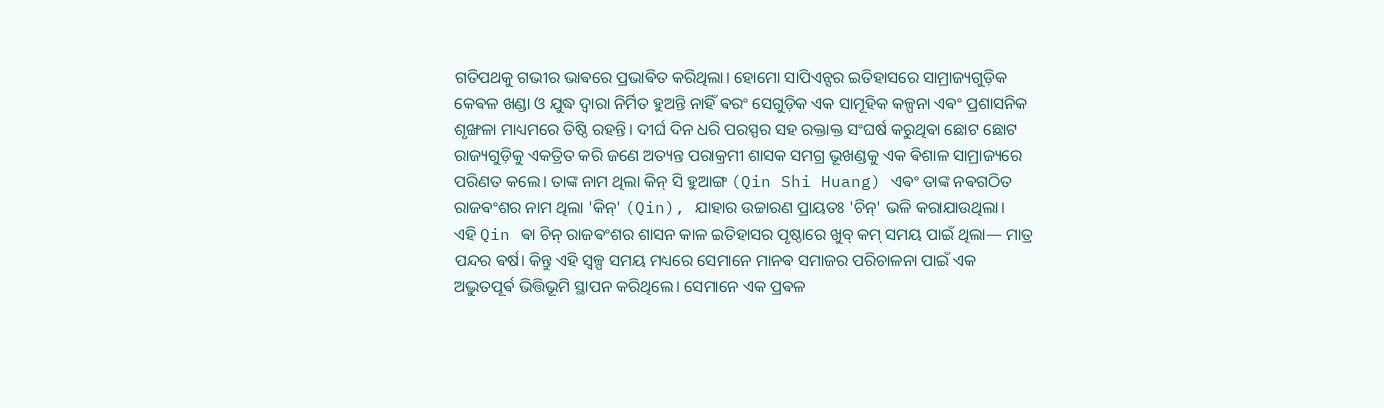ଗତିପଥକୁ ଗଭୀର ଭାଵରେ ପ୍ରଭାଵିତ କରିଥିଲା। ହୋମୋ ସାପିଏନ୍ସର ଇତିହାସରେ ସାମ୍ରାଜ୍ୟଗୁଡ଼ିକ କେଵଳ ଖଣ୍ଡା ଓ ଯୁଦ୍ଧ ଦ୍ୱାରା ନିର୍ମିତ ହୁଅନ୍ତି ନାହିଁ ଵରଂ ସେଗୁଡ଼ିକ ଏକ ସାମୂହିକ କଳ୍ପନା ଏଵଂ ପ୍ରଶାସନିକ ଶୃଙ୍ଖଳା ମାଧ୍ୟମରେ ତିଷ୍ଠି ରହନ୍ତି। ଦୀର୍ଘ ଦିନ ଧରି ପରସ୍ପର ସହ ରକ୍ତାକ୍ତ ସଂଘର୍ଷ କରୁଥିଵା ଛୋଟ ଛୋଟ ରାଜ୍ୟଗୁଡ଼ିକୁ ଏକତ୍ରିତ କରି ଜଣେ ଅତ୍ୟନ୍ତ ପରାକ୍ରମୀ ଶାସକ ସମଗ୍ର ଭୂଖଣ୍ଡକୁ ଏକ ଵିଶାଳ ସାମ୍ରାଜ୍ୟରେ ପରିଣତ କଲେ। ତାଙ୍କ ନାମ ଥିଲା କିନ୍ ସି ହୁଆଙ୍ଗ (Qin Shi Huang) ଏଵଂ ତାଙ୍କ ନଵଗଠିତ ରାଜଵଂଶର ନାମ ଥିଲା 'କିନ୍' (Qin), ଯାହାର ଉଚ୍ଚାରଣ ପ୍ରାୟତଃ 'ଚିନ୍' ଭଳି କରାଯାଉଥିଲା।
ଏହି Qin ଵା ଚିନ୍ ରାଜଵଂଶର ଶାସନ କାଳ ଇତିହାସର ପୃଷ୍ଠାରେ ଖୁବ୍ କମ୍ ସମୟ ପାଇଁ ଥିଲା— ମାତ୍ର ପନ୍ଦର ଵର୍ଷ। କିନ୍ତୁ ଏହି ସ୍ୱଳ୍ପ ସମୟ ମଧ୍ୟରେ ସେମାନେ ମାନଵ ସମାଜର ପରିଚାଳନା ପାଇଁ ଏକ ଅଦ୍ଭୁତପୂର୍ଵ ଭିତ୍ତିଭୂମି ସ୍ଥାପନ କରିଥିଲେ। ସେମାନେ ଏକ ପ୍ରଵଳ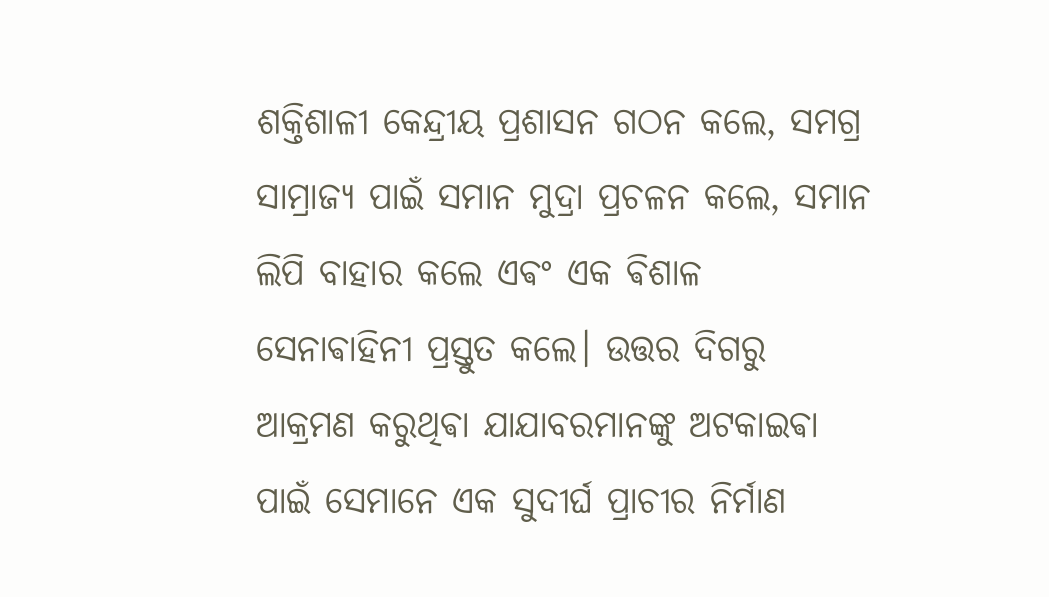ଶକ୍ତିଶାଳୀ କେନ୍ଦ୍ରୀୟ ପ୍ରଶାସନ ଗଠନ କଲେ, ସମଗ୍ର ସାମ୍ରାଜ୍ୟ ପାଇଁ ସମାନ ମୁଦ୍ରା ପ୍ରଚଳନ କଲେ, ସମାନ ଲିପି ବାହାର କଲେ ଏଵଂ ଏକ ଵିଶାଳ ସେନାଵାହିନୀ ପ୍ରସ୍ତୁତ କଲେ। ଉତ୍ତର ଦିଗରୁ ଆକ୍ରମଣ କରୁଥିଵା ଯାଯାବରମାନଙ୍କୁ ଅଟକାଇଵା ପାଇଁ ସେମାନେ ଏକ ସୁଦୀର୍ଘ ପ୍ରାଚୀର ନିର୍ମାଣ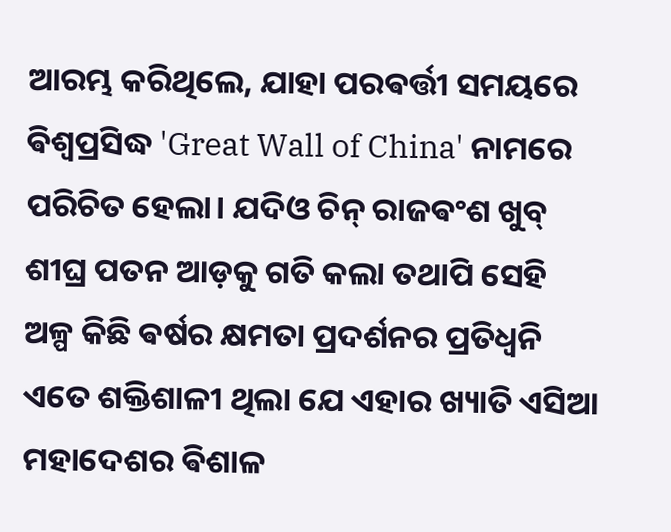ଆରମ୍ଭ କରିଥିଲେ, ଯାହା ପରଵର୍ତ୍ତୀ ସମୟରେ ଵିଶ୍ୱପ୍ରସିଦ୍ଧ 'Great Wall of China' ନାମରେ ପରିଚିତ ହେଲା। ଯଦିଓ ଚିନ୍ ରାଜଵଂଶ ଖୁବ୍ ଶୀଘ୍ର ପତନ ଆଡ଼କୁ ଗତି କଲା ତଥାପି ସେହି ଅଳ୍ପ କିଛି ଵର୍ଷର କ୍ଷମତା ପ୍ରଦର୍ଶନର ପ୍ରତିଧ୍ୱନି ଏତେ ଶକ୍ତିଶାଳୀ ଥିଲା ଯେ ଏହାର ଖ୍ୟାତି ଏସିଆ ମହାଦେଶର ଵିଶାଳ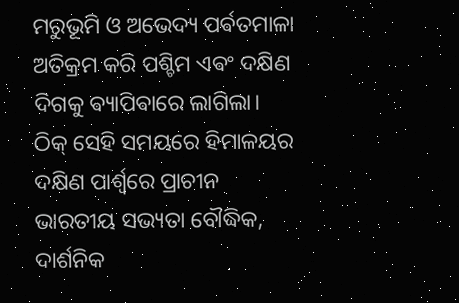ମରୁଭୂମି ଓ ଅଭେଦ୍ୟ ପର୍ଵତମାଳା ଅତିକ୍ରମ କରି ପଶ୍ଚିମ ଏଵଂ ଦକ୍ଷିଣ ଦିଗକୁ ଵ୍ୟାପିଵାରେ ଲାଗିଲା।
ଠିକ୍ ସେହି ସମୟରେ ହିମାଳୟର ଦକ୍ଷିଣ ପାର୍ଶ୍ୱରେ ପ୍ରାଚୀନ ଭାରତୀୟ ସଭ୍ୟତା ବୌଦ୍ଧିକ, ଦାର୍ଶନିକ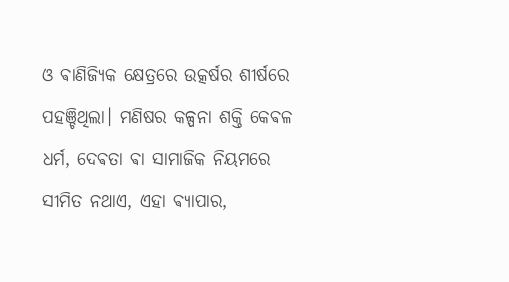ଓ ଵାଣିଜ୍ୟିକ କ୍ଷେତ୍ରରେ ଉତ୍କର୍ଷର ଶୀର୍ଷରେ ପହଞ୍ଚିଥିଲା। ମଣିଷର କଳ୍ପନା ଶକ୍ତି କେଵଳ ଧର୍ମ, ଦେଵତା ଵା ସାମାଜିକ ନିୟମରେ ସୀମିତ ନଥାଏ, ଏହା ଵ୍ୟାପାର,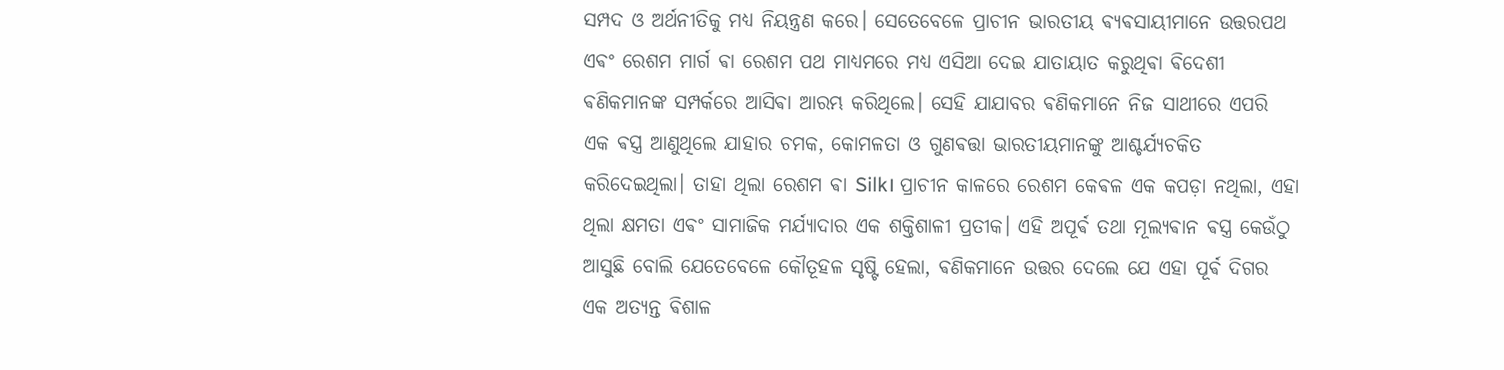ସମ୍ପଦ ଓ ଅର୍ଥନୀତିକୁ ମଧ୍ୟ ନିୟନ୍ତ୍ରଣ କରେ। ସେତେବେଳେ ପ୍ରାଚୀନ ଭାରତୀୟ ଵ୍ୟଵସାୟୀମାନେ ଉତ୍ତରପଥ ଏଵଂ ରେଶମ ମାର୍ଗ ଵା ରେଶମ ପଥ ମାଧ୍ୟମରେ ମଧ୍ୟ ଏସିଆ ଦେଇ ଯାତାୟାତ କରୁଥିଵା ଵିଦେଶୀ ଵଣିକମାନଙ୍କ ସମ୍ପର୍କରେ ଆସିଵା ଆରମ୍ଭ କରିଥିଲେ। ସେହି ଯାଯାବର ଵଣିକମାନେ ନିଜ ସାଥୀରେ ଏପରି ଏକ ଵସ୍ତ୍ର ଆଣୁଥିଲେ ଯାହାର ଚମକ, କୋମଳତା ଓ ଗୁଣଵତ୍ତା ଭାରତୀୟମାନଙ୍କୁ ଆଶ୍ଚର୍ଯ୍ୟଚକିତ କରିଦେଇଥିଲା। ତାହା ଥିଲା ରେଶମ ଵା Silk। ପ୍ରାଚୀନ କାଳରେ ରେଶମ କେଵଳ ଏକ କପଡ଼ା ନଥିଲା, ଏହା ଥିଲା କ୍ଷମତା ଏଵଂ ସାମାଜିକ ମର୍ଯ୍ୟାଦାର ଏକ ଶକ୍ତିଶାଳୀ ପ୍ରତୀକ। ଏହି ଅପୂର୍ଵ ତଥା ମୂଲ୍ୟଵାନ ଵସ୍ତ୍ର କେଉଁଠୁ ଆସୁଛି ବୋଲି ଯେତେବେଳେ କୌତୂହଳ ସୃଷ୍ଟି ହେଲା, ଵଣିକମାନେ ଉତ୍ତର ଦେଲେ ଯେ ଏହା ପୂର୍ଵ ଦିଗର ଏକ ଅତ୍ୟନ୍ତ ଵିଶାଳ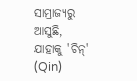ସାମ୍ରାଜ୍ୟରୁ ଆସୁଛି, ଯାହାକୁ 'ଚିନ୍' (Qin)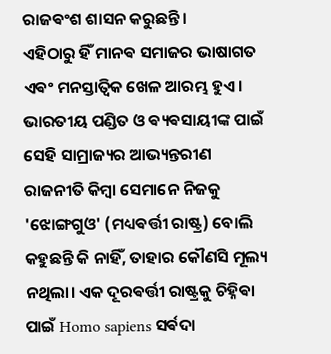ରାଜଵଂଶ ଶାସନ କରୁଛନ୍ତି।
ଏହିଠାରୁ ହିଁ ମାନଵ ସମାଜର ଭାଷାଗତ ଏଵଂ ମନସ୍ତାତ୍ୱିକ ଖେଳ ଆରମ୍ଭ ହୁଏ। ଭାରତୀୟ ପଣ୍ଡିତ ଓ ଵ୍ୟଵସାୟୀଙ୍କ ପାଇଁ ସେହି ସାମ୍ରାଜ୍ୟର ଆଭ୍ୟନ୍ତରୀଣ ରାଜନୀତି କିମ୍ଵା ସେମାନେ ନିଜକୁ 'ଝୋଙ୍ଗଗୁଓ' (ମଧ୍ୟଵର୍ତ୍ତୀ ରାଷ୍ଟ୍ର) ବୋଲି କହୁଛନ୍ତି କି ନାହିଁ, ତାହାର କୌଣସି ମୂଲ୍ୟ ନଥିଲା। ଏକ ଦୂରଵର୍ତ୍ତୀ ରାଷ୍ଟ୍ରକୁ ଚିହ୍ନିଵା ପାଇଁ Homo sapiens ସର୍ଵଦା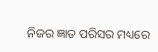ନିଜର ଜ୍ଞାତ ପରିସର ମଧ୍ୟରେ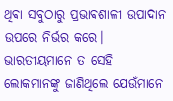ଥିଵା ସବୁଠାରୁ ପ୍ରଭାଵଶାଳୀ ଉପାଦାନ ଉପରେ ନିର୍ଭର କରେ। ଭାରତୀୟମାନେ ତ ସେହି ଲୋକମାନଙ୍କୁ ଜାଣିଥିଲେ ଯେଉଁମାନେ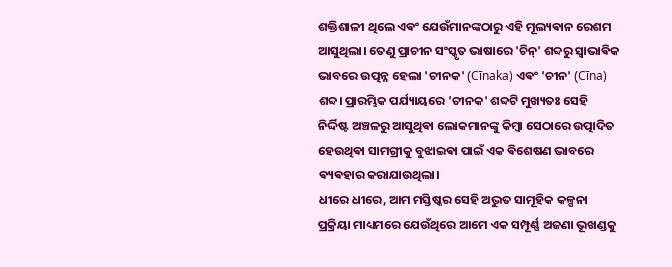ଶକ୍ତିଶାଳୀ ଥିଲେ ଏଵଂ ଯେଉଁମାନଙ୍କଠାରୁ ଏହି ମୂଲ୍ୟଵାନ ରେଶମ ଆସୁଥିଲା। ତେଣୁ ପ୍ରାଚୀନ ସଂସ୍କୃତ ଭାଷାରେ 'ଚିନ୍' ଶବ୍ଦରୁ ସ୍ୱାଭାଵିକ ଭାବରେ ଉତ୍ପନ୍ନ ହେଲା 'ଚୀନକ' (Cīnaka) ଏଵଂ 'ଚୀନ' (Cīna) ଶବ୍ଦ। ପ୍ରାରମ୍ଭିକ ପର୍ଯ୍ୟାୟରେ 'ଚୀନକ' ଶବ୍ଦଟି ମୁଖ୍ୟତଃ ସେହି ନିର୍ଦ୍ଦିଷ୍ଟ ଅଞ୍ଚଳରୁ ଆସୁଥିଵା ଲୋକମାନଙ୍କୁ କିମ୍ଵା ସେଠାରେ ଉତ୍ପାଦିତ ହେଉଥିଵା ସାମଗ୍ରୀକୁ ବୁଝାଇଵା ପାଇଁ ଏକ ଵିଶେଷଣ ଭାବରେ ଵ୍ୟଵହାର କରାଯାଉଥିଲା।
ଧୀରେ ଧୀରେ, ଆମ ମସ୍ତିଷ୍କର ସେହି ଅଦ୍ଭୁତ ସାମୂହିକ କଳ୍ପନା ପ୍ରକ୍ରିୟା ମାଧ୍ୟମରେ ଯେଉଁଥିରେ ଆମେ ଏକ ସମ୍ପୂର୍ଣ୍ଣ ଅଜଣା ଭୂଖଣ୍ଡକୁ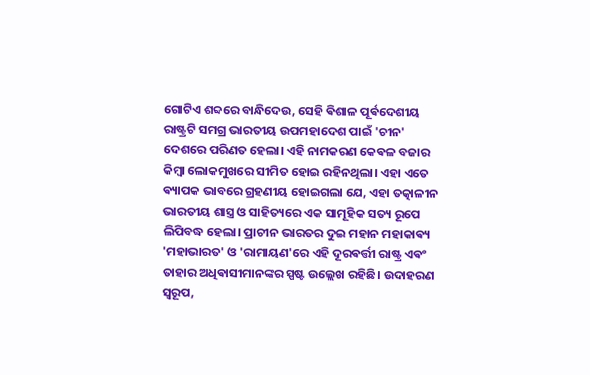ଗୋଟିଏ ଶବ୍ଦରେ ବାନ୍ଧିଦେଉ, ସେହି ଵିଶାଳ ପୂର୍ଵଦେଶୀୟ ରାଷ୍ଟ୍ରଟି ସମଗ୍ର ଭାରତୀୟ ଉପମହାଦେଶ ପାଇଁ 'ଚୀନ' ଦେଶରେ ପରିଣତ ହେଲା। ଏହି ନାମକରଣ କେଵଳ ବଜାର କିମ୍ଵା ଲୋକମୁଖରେ ସୀମିତ ହୋଇ ରହିନଥିଲା। ଏହା ଏତେ ଵ୍ୟାପକ ଭାବରେ ଗ୍ରହଣୀୟ ହୋଇଗଲା ଯେ, ଏହା ତତ୍କାଳୀନ ଭାରତୀୟ ଶାସ୍ତ୍ର ଓ ସାହିତ୍ୟରେ ଏକ ସାମୂହିକ ସତ୍ୟ ରୂପେ ଲିପିବଦ୍ଧ ହେଲା। ପ୍ରାଚୀନ ଭାରତର ଦୁଇ ମହାନ ମହାକାଵ୍ୟ 'ମହାଭାରତ' ଓ 'ରାମାୟଣ'ରେ ଏହି ଦୂରଵର୍ତ୍ତୀ ରାଷ୍ଟ୍ର ଏଵଂ ତାହାର ଅଧିଵାସୀମାନଙ୍କର ସ୍ପଷ୍ଟ ଉଲ୍ଲେଖ ରହିଛି। ଉଦାହରଣ ସ୍ୱରୂପ,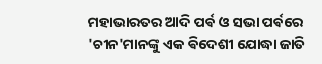ମହାଭାରତର ଆଦି ପର୍ଵ ଓ ସଭା ପର୍ଵରେ 'ଚୀନ'ମାନଙ୍କୁ ଏକ ଵିଦେଶୀ ଯୋଦ୍ଧା ଜାତି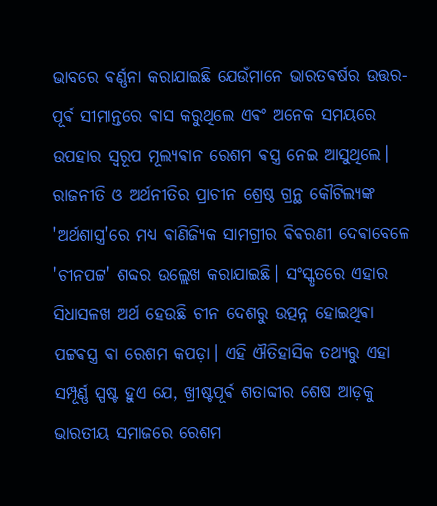ଭାବରେ ଵର୍ଣ୍ଣନା କରାଯାଇଛି ଯେଉଁମାନେ ଭାରତଵର୍ଷର ଉତ୍ତର-ପୂର୍ଵ ସୀମାନ୍ତରେ ଵାସ କରୁଥିଲେ ଏଵଂ ଅନେକ ସମୟରେ ଉପହାର ସ୍ୱରୂପ ମୂଲ୍ୟଵାନ ରେଶମ ଵସ୍ତ୍ର ନେଇ ଆସୁଥିଲେ।
ରାଜନୀତି ଓ ଅର୍ଥନୀତିର ପ୍ରାଚୀନ ଶ୍ରେଷ୍ଠ ଗ୍ରନ୍ଥ କୌଟିଲ୍ୟଙ୍କ 'ଅର୍ଥଶାସ୍ତ୍ର'ରେ ମଧ୍ୟ ଵାଣିଜ୍ୟିକ ସାମଗ୍ରୀର ଵିଵରଣୀ ଦେଵାବେଳେ 'ଚୀନପଟ୍ଟ' ଶବ୍ଦର ଉଲ୍ଲେଖ କରାଯାଇଛି। ସଂସ୍କୃତରେ ଏହାର ସିଧାସଳଖ ଅର୍ଥ ହେଉଛି ଚୀନ ଦେଶରୁ ଉତ୍ପନ୍ନ ହୋଇଥିଵା ପଟ୍ଟଵସ୍ତ୍ର ଵା ରେଶମ କପଡ଼ା। ଏହି ଐତିହାସିକ ତଥ୍ୟରୁ ଏହା ସମ୍ପୂର୍ଣ୍ଣ ସ୍ପଷ୍ଟ ହୁଏ ଯେ, ଖ୍ରୀଷ୍ଟପୂର୍ଵ ଶତାବ୍ଦୀର ଶେଷ ଆଡ଼କୁ ଭାରତୀୟ ସମାଜରେ ରେଶମ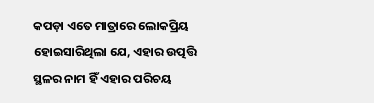କପଡ଼ା ଏତେ ମାତ୍ରାରେ ଲୋକପ୍ରିୟ ହୋଇସାରିଥିଲା ଯେ, ଏହାର ଉତ୍ପତ୍ତି ସ୍ଥଳର ନାମ ହିଁ ଏହାର ପରିଚୟ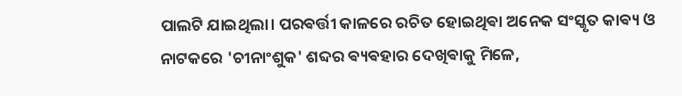ପାଲଟି ଯାଇଥିଲା। ପରଵର୍ତ୍ତୀ କାଳରେ ରଚିତ ହୋଇଥିଵା ଅନେକ ସଂସ୍କୃତ କାଵ୍ୟ ଓ ନାଟକରେ 'ଚୀନାଂଶୁକ' ଶବ୍ଦର ଵ୍ୟଵହାର ଦେଖିଵାକୁ ମିଳେ,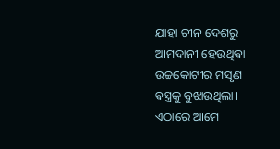ଯାହା ଚୀନ ଦେଶରୁ ଆମଦାନୀ ହେଉଥିଵା ଉଚ୍ଚକୋଟୀର ମସୃଣ ଵସ୍ତ୍ରକୁ ବୁଝାଉଥିଲା।
ଏଠାରେ ଆମେ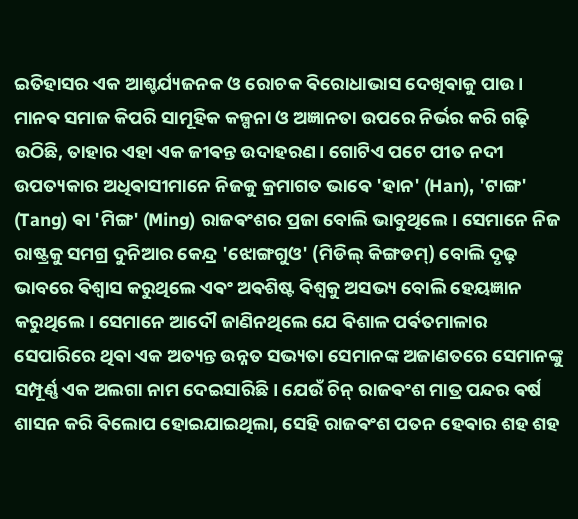ଇତିହାସର ଏକ ଆଶ୍ଚର୍ଯ୍ୟଜନକ ଓ ରୋଚକ ଵିରୋଧାଭାସ ଦେଖିଵାକୁ ପାଉ। ମାନଵ ସମାଜ କିପରି ସାମୂହିକ କଳ୍ପନା ଓ ଅଜ୍ଞାନତା ଉପରେ ନିର୍ଭର କରି ଗଢ଼ି ଉଠିଛି, ତାହାର ଏହା ଏକ ଜୀଵନ୍ତ ଉଦାହରଣ। ଗୋଟିଏ ପଟେ ପୀତ ନଦୀ ଉପତ୍ୟକାର ଅଧିଵାସୀମାନେ ନିଜକୁ କ୍ରମାଗତ ଭାଵେ 'ହାନ' (Han), 'ଟାଙ୍ଗ' (Tang) ଵା 'ମିଙ୍ଗ' (Ming) ରାଜଵଂଶର ପ୍ରଜା ବୋଲି ଭାବୁଥିଲେ। ସେମାନେ ନିଜ ରାଷ୍ଟ୍ରକୁ ସମଗ୍ର ଦୁନିଆର କେନ୍ଦ୍ର 'ଝୋଙ୍ଗଗୁଓ' (ମିଡିଲ୍ କିଙ୍ଗଡମ୍) ବୋଲି ଦୃଢ଼ ଭାବରେ ଵିଶ୍ୱାସ କରୁଥିଲେ ଏଵଂ ଅଵଶିଷ୍ଟ ଵିଶ୍ୱକୁ ଅସଭ୍ୟ ବୋଲି ହେୟଜ୍ଞାନ କରୁଥିଲେ। ସେମାନେ ଆଦୌ ଜାଣିନଥିଲେ ଯେ ଵିଶାଳ ପର୍ଵତମାଳାର ସେପାରିରେ ଥିଵା ଏକ ଅତ୍ୟନ୍ତ ଉନ୍ନତ ସଭ୍ୟତା ସେମାନଙ୍କ ଅଜାଣତରେ ସେମାନଙ୍କୁ ସମ୍ପୂର୍ଣ୍ଣ ଏକ ଅଲଗା ନାମ ଦେଇସାରିଛି। ଯେଉଁ ଚିନ୍ ରାଜଵଂଶ ମାତ୍ର ପନ୍ଦର ଵର୍ଷ ଶାସନ କରି ଵିଲୋପ ହୋଇଯାଇଥିଲା, ସେହି ରାଜଵଂଶ ପତନ ହେଵାର ଶହ ଶହ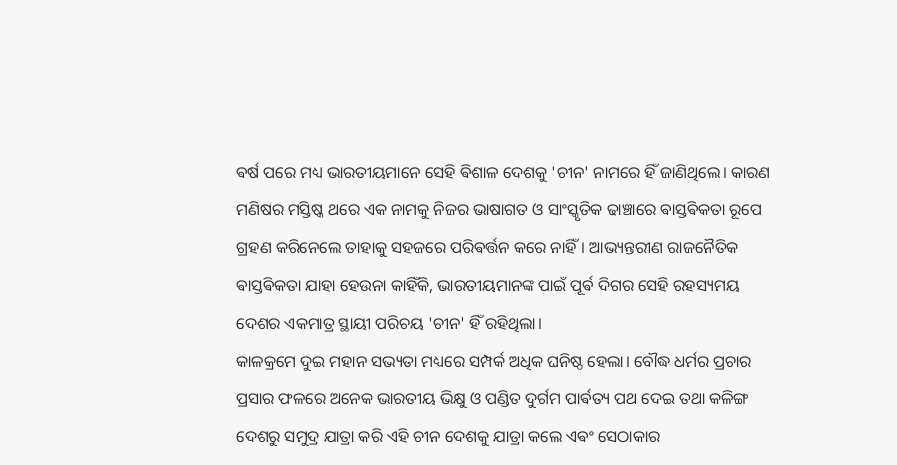ଵର୍ଷ ପରେ ମଧ୍ୟ ଭାରତୀୟମାନେ ସେହି ଵିଶାଳ ଦେଶକୁ 'ଚୀନ' ନାମରେ ହିଁ ଜାଣିଥିଲେ। କାରଣ ମଣିଷର ମସ୍ତିଷ୍କ ଥରେ ଏକ ନାମକୁ ନିଜର ଭାଷାଗତ ଓ ସାଂସ୍କୃତିକ ଢାଞ୍ଚାରେ ଵାସ୍ତଵିକତା ରୂପେ ଗ୍ରହଣ କରିନେଲେ ତାହାକୁ ସହଜରେ ପରିଵର୍ତ୍ତନ କରେ ନାହିଁ। ଆଭ୍ୟନ୍ତରୀଣ ରାଜନୈତିକ ଵାସ୍ତଵିକତା ଯାହା ହେଉନା କାହିଁକି, ଭାରତୀୟମାନଙ୍କ ପାଇଁ ପୂର୍ଵ ଦିଗର ସେହି ରହସ୍ୟମୟ ଦେଶର ଏକମାତ୍ର ସ୍ଥାୟୀ ପରିଚୟ 'ଚୀନ' ହିଁ ରହିଥିଲା।
କାଳକ୍ରମେ ଦୁଇ ମହାନ ସଭ୍ୟତା ମଧ୍ୟରେ ସମ୍ପର୍କ ଅଧିକ ଘନିଷ୍ଠ ହେଲା। ବୌଦ୍ଧ ଧର୍ମର ପ୍ରଚାର ପ୍ରସାର ଫଳରେ ଅନେକ ଭାରତୀୟ ଭିକ୍ଷୁ ଓ ପଣ୍ଡିତ ଦୁର୍ଗମ ପାର୍ଵତ୍ୟ ପଥ ଦେଇ ତଥା କଳିଙ୍ଗ ଦେଶରୁ ସମୁଦ୍ର ଯାତ୍ରା କରି ଏହି ଚୀନ ଦେଶକୁ ଯାତ୍ରା କଲେ ଏଵଂ ସେଠାକାର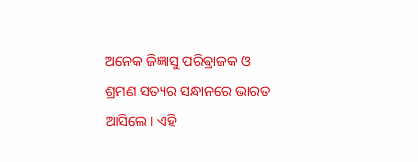ଅନେକ ଜିଜ୍ଞାସୁ ପରିଵ୍ରାଜକ ଓ ଶ୍ରମଣ ସତ୍ୟର ସନ୍ଧାନରେ ଭାରତ ଆସିଲେ। ଏହି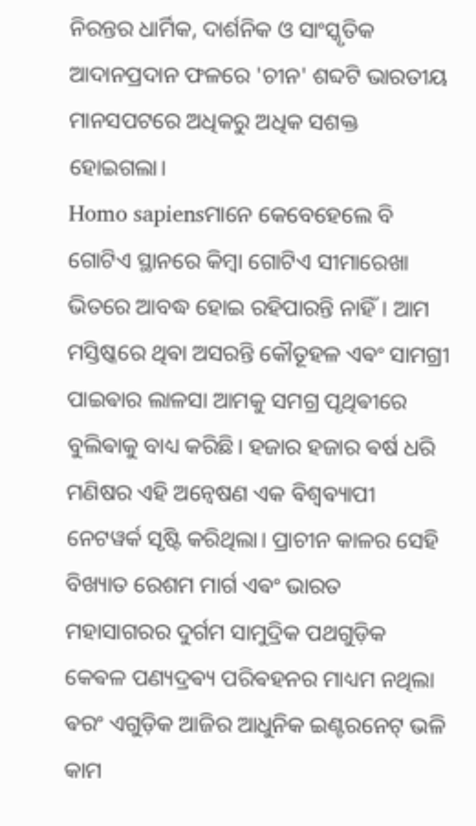ନିରନ୍ତର ଧାର୍ମିକ, ଦାର୍ଶନିକ ଓ ସାଂସ୍କୃତିକ ଆଦାନପ୍ରଦାନ ଫଳରେ 'ଚୀନ' ଶବ୍ଦଟି ଭାରତୀୟ ମାନସପଟରେ ଅଧିକରୁ ଅଧିକ ସଶକ୍ତ ହୋଇଗଲା।
Homo sapiensମାନେ କେବେହେଲେ ବି ଗୋଟିଏ ସ୍ଥାନରେ କିମ୍ବା ଗୋଟିଏ ସୀମାରେଖା ଭିତରେ ଆବଦ୍ଧ ହୋଇ ରହିପାରନ୍ତି ନାହିଁ। ଆମ ମସ୍ତିଷ୍କରେ ଥିଵା ଅସରନ୍ତି କୌତୂହଳ ଏଵଂ ସାମଗ୍ରୀ ପାଇଵାର ଲାଳସା ଆମକୁ ସମଗ୍ର ପୃଥିଵୀରେ ବୁଲିଵାକୁ ବାଧ୍ୟ କରିଛି। ହଜାର ହଜାର ଵର୍ଷ ଧରି ମଣିଷର ଏହି ଅନ୍ୱେଷଣ ଏକ ଵିଶ୍ୱଵ୍ୟାପୀ ନେଟୱର୍କ ସୃଷ୍ଟି କରିଥିଲା। ପ୍ରାଚୀନ କାଳର ସେହି ବିଖ୍ୟାତ ରେଶମ ମାର୍ଗ ଏଵଂ ଭାରତ ମହାସାଗରର ଦୁର୍ଗମ ସାମୁଦ୍ରିକ ପଥଗୁଡ଼ିକ କେଵଳ ପଣ୍ୟଦ୍ରଵ୍ୟ ପରିଵହନର ମାଧ୍ୟମ ନଥିଲା ଵରଂ ଏଗୁଡ଼ିକ ଆଜିର ଆଧୁନିକ ଇଣ୍ଟରନେଟ୍ ଭଳି କାମ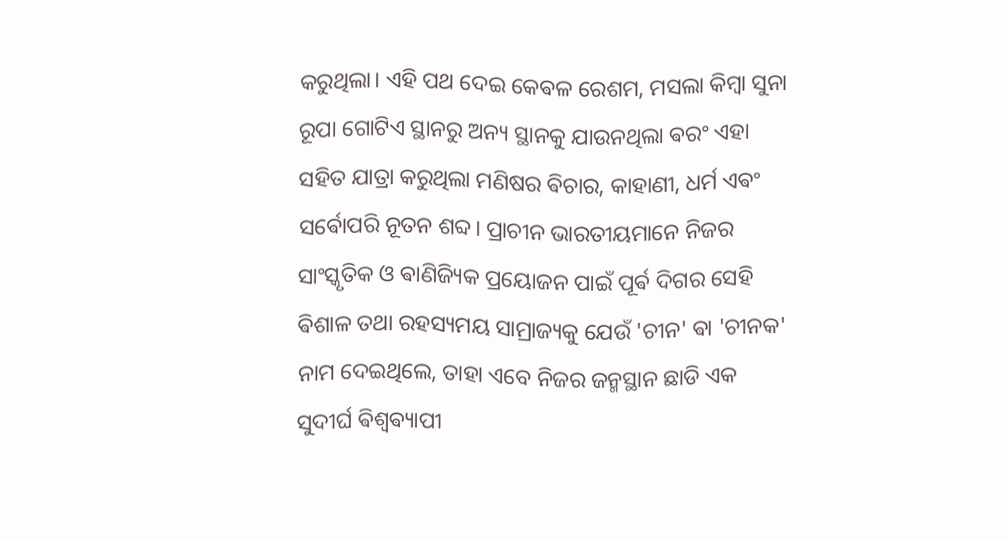କରୁଥିଲା। ଏହି ପଥ ଦେଇ କେଵଳ ରେଶମ, ମସଲା କିମ୍ବା ସୁନା ରୂପା ଗୋଟିଏ ସ୍ଥାନରୁ ଅନ୍ୟ ସ୍ଥାନକୁ ଯାଉନଥିଲା ଵରଂ ଏହା ସହିତ ଯାତ୍ରା କରୁଥିଲା ମଣିଷର ଵିଚାର, କାହାଣୀ, ଧର୍ମ ଏଵଂ ସର୍ଵୋପରି ନୂତନ ଶବ୍ଦ। ପ୍ରାଚୀନ ଭାରତୀୟମାନେ ନିଜର ସାଂସ୍କୃତିକ ଓ ଵାଣିଜ୍ୟିକ ପ୍ରୟୋଜନ ପାଇଁ ପୂର୍ଵ ଦିଗର ସେହି ଵିଶାଳ ତଥା ରହସ୍ୟମୟ ସାମ୍ରାଜ୍ୟକୁ ଯେଉଁ 'ଚୀନ' ଵା 'ଚୀନକ' ନାମ ଦେଇଥିଲେ, ତାହା ଏବେ ନିଜର ଜନ୍ମସ୍ଥାନ ଛାଡି ଏକ ସୁଦୀର୍ଘ ଵିଶ୍ୱଵ୍ୟାପୀ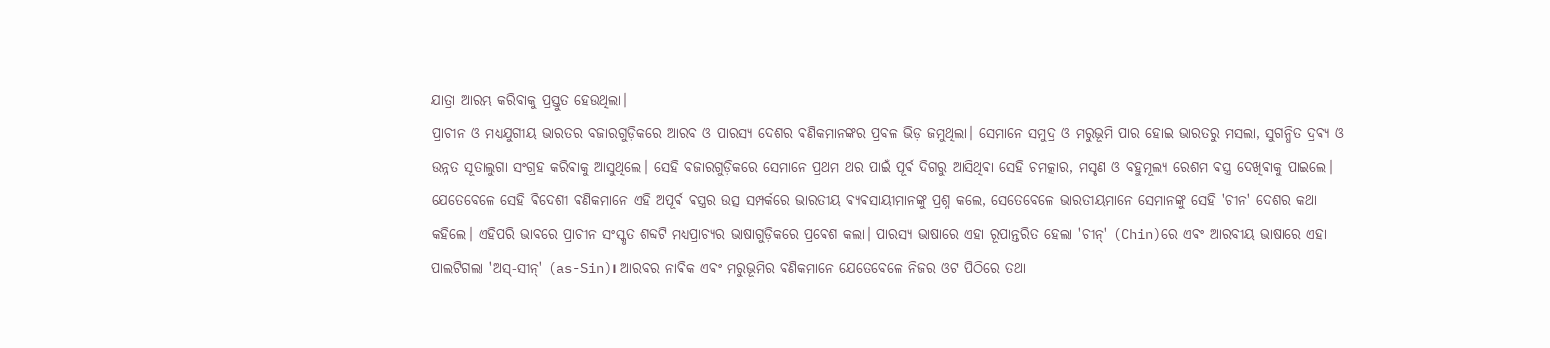ଯାତ୍ରା ଆରମ୍ଭ କରିବାକୁ ପ୍ରସ୍ତୁତ ହେଉଥିଲା।
ପ୍ରାଚୀନ ଓ ମଧ୍ୟଯୁଗୀୟ ଭାରତର ବଜାରଗୁଡ଼ିକରେ ଆରବ ଓ ପାରସ୍ୟ ଦେଶର ଵଣିକମାନଙ୍କର ପ୍ରବଳ ଭିଡ଼ ଜମୁଥିଲା। ସେମାନେ ସମୁଦ୍ର ଓ ମରୁଭୂମି ପାର ହୋଇ ଭାରତରୁ ମସଲା, ସୁଗନ୍ଧିତ ଦ୍ରଵ୍ୟ ଓ ଉନ୍ନତ ସୂତାଲୁଗା ସଂଗ୍ରହ କରିଵାକୁ ଆସୁଥିଲେ। ସେହି ବଜାରଗୁଡ଼ିକରେ ସେମାନେ ପ୍ରଥମ ଥର ପାଇଁ ପୂର୍ଵ ଦିଗରୁ ଆସିଥିଵା ସେହି ଚମତ୍କାର, ମସୃଣ ଓ ବହୁମୂଲ୍ୟ ରେଶମ ଵସ୍ତ୍ର ଦେଖିଵାକୁ ପାଇଲେ। ଯେତେବେଳେ ସେହି ଵିଦେଶୀ ଵଣିକମାନେ ଏହି ଅପୂର୍ଵ ଵସ୍ତ୍ରର ଉତ୍ସ ସମ୍ପର୍କରେ ଭାରତୀୟ ଵ୍ୟଵସାୟୀମାନଙ୍କୁ ପ୍ରଶ୍ନ କଲେ, ସେତେବେଳେ ଭାରତୀୟମାନେ ସେମାନଙ୍କୁ ସେହି 'ଚୀନ' ଦେଶର କଥା କହିଲେ। ଏହିପରି ଭାବରେ ପ୍ରାଚୀନ ସଂସ୍କୃତ ଶବ୍ଦଟି ମଧ୍ୟପ୍ରାଚ୍ୟର ଭାଷାଗୁଡ଼ିକରେ ପ୍ରଵେଶ କଲା। ପାରସ୍ୟ ଭାଷାରେ ଏହା ରୂପାନ୍ତରିତ ହେଲା 'ଚୀନ୍' (Chin)ରେ ଏଵଂ ଆରବୀୟ ଭାଷାରେ ଏହା ପାଲଟିଗଲା 'ଅସ୍-ସୀନ୍' (as-Sin)। ଆରବର ନାଵିକ ଏଵଂ ମରୁଭୂମିର ଵଣିକମାନେ ଯେତେବେଳେ ନିଜର ଓଟ ପିଠିରେ ତଥା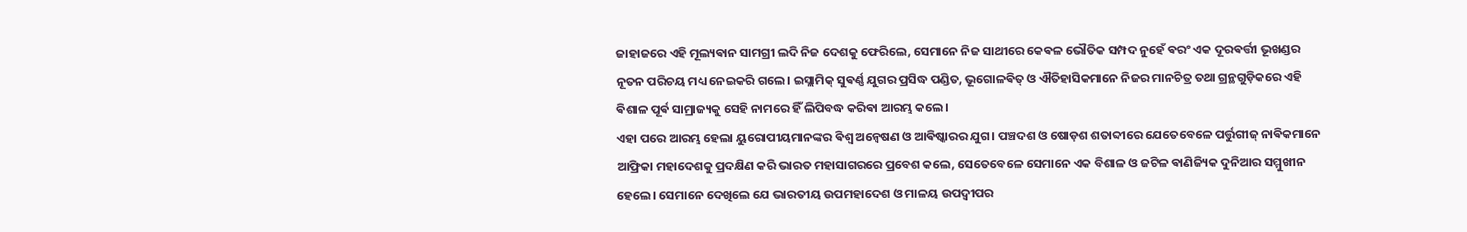ଜାହାଜରେ ଏହି ମୂଲ୍ୟଵାନ ସାମଗ୍ରୀ ଲଦି ନିଜ ଦେଶକୁ ଫେରିଲେ, ସେମାନେ ନିଜ ସାଥୀରେ କେଵଳ ଭୌତିକ ସମ୍ପଦ ନୁହେଁ ଵରଂ ଏକ ଦୂରଵର୍ତ୍ତୀ ଭୂଖଣ୍ଡର ନୂତନ ପରିଚୟ ମଧ୍ୟ ନେଇକରି ଗଲେ। ଇସ୍ଲାମିକ୍ ସୁଵର୍ଣ୍ଣ ଯୁଗର ପ୍ରସିଦ୍ଧ ପଣ୍ଡିତ, ଭୂଗୋଳଵିତ୍ ଓ ଐତିହାସିକମାନେ ନିଜର ମାନଚିତ୍ର ତଥା ଗ୍ରନ୍ଥଗୁଡ଼ିକରେ ଏହି ଵିଶାଳ ପୂର୍ଵ ସାମ୍ରାଜ୍ୟକୁ ସେହି ନାମରେ ହିଁ ଲିପିବଦ୍ଧ କରିଵା ଆରମ୍ଭ କଲେ।
ଏହା ପରେ ଆରମ୍ଭ ହେଲା ୟୁରୋପୀୟମାନଙ୍କର ଵିଶ୍ୱ ଅନ୍ୱେଷଣ ଓ ଆଵିଷ୍କାରର ଯୁଗ। ପଞ୍ଚଦଶ ଓ ଷୋଡ଼ଶ ଶତାବ୍ଦୀରେ ଯେତେବେଳେ ପର୍ତ୍ତୁଗୀଜ୍ ନାଵିକମାନେ ଆଫ୍ରିକା ମହାଦେଶକୁ ପ୍ରଦକ୍ଷିଣ କରି ଭାରତ ମହାସାଗରରେ ପ୍ରବେଶ କଲେ, ସେତେବେଳେ ସେମାନେ ଏକ ବିଶାଳ ଓ ଜଟିଳ ଵାଣିଜ୍ୟିକ ଦୁନିଆର ସମ୍ମୁଖୀନ ହେଲେ। ସେମାନେ ଦେଖିଲେ ଯେ ଭାରତୀୟ ଉପମହାଦେଶ ଓ ମାଳୟ ଉପଦ୍ୱୀପର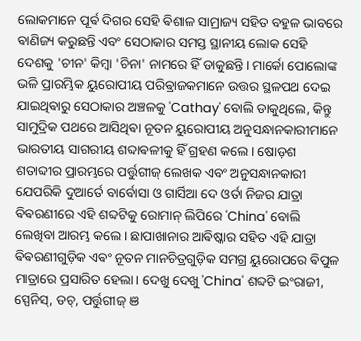ଲୋକମାନେ ପୂର୍ଵ ଦିଗର ସେହି ଵିଶାଳ ସାମ୍ରାଜ୍ୟ ସହିତ ବହୁଳ ଭାବରେ ଵାଣିଜ୍ୟ କରୁଛନ୍ତି ଏବଂ ସେଠାକାର ସମସ୍ତ ସ୍ଥାନୀୟ ଲୋକ ସେହି ଦେଶକୁ 'ଚୀନ' କିମ୍ବା 'ଚିନା' ନାମରେ ହିଁ ଡାକୁଛନ୍ତି। ମାର୍କୋ ପୋଲୋଙ୍କ ଭଳି ପ୍ରାରମ୍ଭିକ ୟୁରୋପୀୟ ପରିଵ୍ରାଜକମାନେ ଉତ୍ତର ସ୍ଥଳପଥ ଦେଇ ଯାଇଥିଵାରୁ ସେଠାକାର ଅଞ୍ଚଳକୁ 'Cathay' ବୋଲି ଡାକୁଥିଲେ, କିନ୍ତୁ ସାମୁଦ୍ରିକ ପଥରେ ଆସିଥିଵା ନୂତନ ୟୁରୋପୀୟ ଅନୁସନ୍ଧାନକାରୀମାନେ ଭାରତୀୟ ସାଗରୀୟ ଶବ୍ଦାଵଳୀକୁ ହିଁ ଗ୍ରହଣ କଲେ। ଷୋଡ଼ଶ ଶତାବ୍ଦୀର ପ୍ରାରମ୍ଭରେ ପର୍ତ୍ତୁଗୀଜ୍ ଲେଖକ ଏବଂ ଅନୁସନ୍ଧାନକାରୀ ଯେପରିକି ଦୁଆର୍ତେ ବାର୍ବୋସା ଓ ଗାର୍ସିଆ ଦେ ଓର୍ତା ନିଜର ଯାତ୍ରା ଵିଵରଣୀରେ ଏହି ଶବ୍ଦଟିକୁ ରୋମାନ୍ ଲିପିରେ 'China' ବୋଲି ଲେଖିବା ଆରମ୍ଭ କଲେ। ଛାପାଖାନାର ଆଵିଷ୍କାର ସହିତ ଏହି ଯାତ୍ରା ଵିଵରଣୀଗୁଡ଼ିକ ଏଵଂ ନୂତନ ମାନଚିତ୍ରଗୁଡ଼ିକ ସମଗ୍ର ୟୁରୋପରେ ଵିପୁଳ ମାତ୍ରାରେ ପ୍ରସାରିତ ହେଲା। ଦେଖୁ ଦେଖୁ 'China' ଶବ୍ଦଟି ଇଂରାଜୀ, ସ୍ପେନିସ୍, ଡଚ୍, ପର୍ତ୍ତୁଗୀଜ୍ ଞ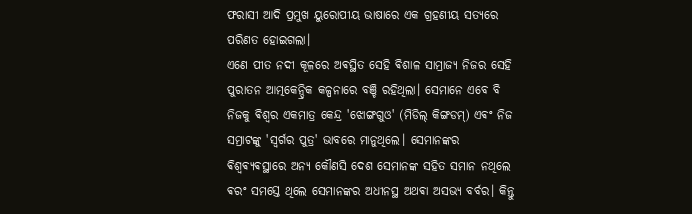ଫରାସୀ ଆଦି ପ୍ରମୁଖ ୟୁରୋପୀୟ ଭାଷାରେ ଏକ ଗ୍ରହଣୀୟ ସତ୍ୟରେ ପରିଣତ ହୋଇଗଲା।
ଏଣେ ପୀତ ନଦୀ କୂଳରେ ଅଵସ୍ଥିତ ସେହି ଵିଶାଳ ସାମ୍ରାଜ୍ୟ ନିଜର ସେହି ପୁରାତନ ଆତ୍ମକେନ୍ଦ୍ରିକ କଳ୍ପନାରେ ବଞ୍ଚି ରହିଥିଲା। ସେମାନେ ଏବେ ବି ନିଜକୁ ଵିଶ୍ୱର ଏକମାତ୍ର କେନ୍ଦ୍ର 'ଝୋଙ୍ଗଗୁଓ' (ମିଡିଲ୍ କିଙ୍ଗଡମ୍) ଏଵଂ ନିଜ ସମ୍ରାଟଙ୍କୁ 'ସ୍ୱର୍ଗର ପୁତ୍ର' ଭାବରେ ମାନୁଥିଲେ। ସେମାନଙ୍କର ଵିଶ୍ୱଵ୍ୟଵସ୍ଥାରେ ଅନ୍ୟ କୌଣସି ଦେଶ ସେମାନଙ୍କ ସହିତ ସମାନ ନଥିଲେ ଵରଂ ସମସ୍ତେ ଥିଲେ ସେମାନଙ୍କର ଅଧୀନସ୍ଥ ଅଥଵା ଅସଭ୍ୟ ବର୍ବର। କିନ୍ତୁ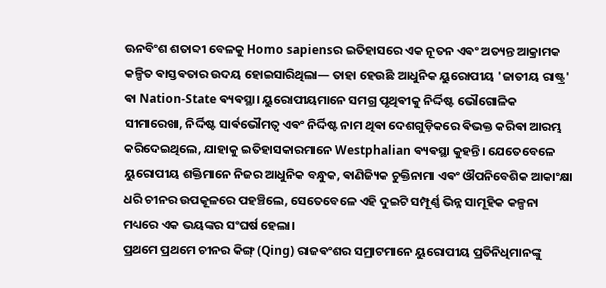ଊନବିଂଶ ଶତାବ୍ଦୀ ବେଳକୁ Homo sapiensର ଇତିହାସରେ ଏକ ନୂତନ ଏଵଂ ଅତ୍ୟନ୍ତ ଆକ୍ରାମକ କଳ୍ପିତ ଵାସ୍ତଵତାର ଉଦୟ ହୋଇସାରିଥିଲା— ତାହା ହେଉଛି ଆଧୁନିକ ୟୁରୋପୀୟ 'ଜାତୀୟ ରାଷ୍ଟ୍ର' ଵା Nation-State ଵ୍ୟଵସ୍ଥା। ୟୁରୋପୀୟମାନେ ସମଗ୍ର ପୃଥିଵୀକୁ ନିର୍ଦ୍ଦିଷ୍ଟ ଭୌଗୋଳିକ ସୀମାରେଖା, ନିର୍ଦ୍ଦିଷ୍ଟ ସାର୍ଵଭୌମତ୍ୱ ଏଵଂ ନିର୍ଦ୍ଦିଷ୍ଟ ନାମ ଥିଵା ଦେଶଗୁଡ଼ିକରେ ଵିଭକ୍ତ କରିଵା ଆରମ୍ଭ କରିଦେଇଥିଲେ, ଯାହାକୁ ଇତିହାସକାରମାନେ Westphalian ଵ୍ୟଵସ୍ଥା କୁହନ୍ତି। ଯେତେବେଳେ ୟୁରୋପୀୟ ଶକ୍ତିମାନେ ନିଜର ଆଧୁନିକ ବନ୍ଧୁକ, ଵାଣିଜ୍ୟିକ ଚୁକ୍ତିନାମା ଏଵଂ ଔପନିବେଶିକ ଆକାଂକ୍ଷା ଧରି ଚୀନର ଉପକୂଳରେ ପହଞ୍ଚିଲେ, ସେତେବେଳେ ଏହି ଦୁଇଟି ସମ୍ପୂର୍ଣ୍ଣ ଭିନ୍ନ ସାମୂହିକ କଳ୍ପନା ମଧ୍ୟରେ ଏକ ଭୟଙ୍କର ସଂଘର୍ଷ ହେଲା।
ପ୍ରଥମେ ପ୍ରଥମେ ଚୀନର କିଙ୍ଗ୍ (Qing) ରାଜଵଂଶର ସମ୍ରାଟମାନେ ୟୁରୋପୀୟ ପ୍ରତିନିଧିମାନଙ୍କୁ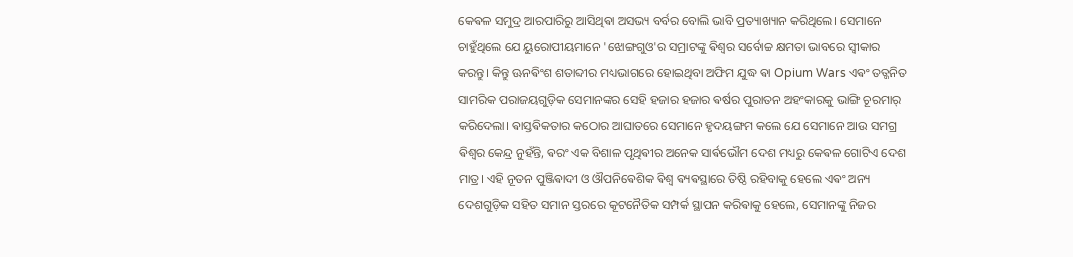କେଵଳ ସମୁଦ୍ର ଆରପାରିରୁ ଆସିଥିଵା ଅସଭ୍ୟ ବର୍ବର ବୋଲି ଭାବି ପ୍ରତ୍ୟାଖ୍ୟାନ କରିଥିଲେ। ସେମାନେ ଚାହୁଁଥିଲେ ଯେ ୟୁରୋପୀୟମାନେ 'ଝୋଙ୍ଗଗୁଓ'ର ସମ୍ରାଟଙ୍କୁ ଵିଶ୍ୱର ସର୍ବୋଚ୍ଚ କ୍ଷମତା ଭାବରେ ସ୍ୱୀକାର କରନ୍ତୁ। କିନ୍ତୁ ଊନଵିଂଶ ଶତାବ୍ଦୀର ମଧ୍ୟଭାଗରେ ହୋଇଥିବା ଅଫିମ ଯୁଦ୍ଧ ଵା Opium Wars ଏଵଂ ତତ୍ଜନିତ ସାମରିକ ପରାଜୟଗୁଡ଼ିକ ସେମାନଙ୍କର ସେହି ହଜାର ହଜାର ଵର୍ଷର ପୁରାତନ ଅହଂକାରକୁ ଭାଙ୍ଗି ଚୂରମାର୍ କରିଦେଲା। ଵାସ୍ତଵିକତାର କଠୋର ଆଘାତରେ ସେମାନେ ହୃଦୟଙ୍ଗମ କଲେ ଯେ ସେମାନେ ଆଉ ସମଗ୍ର ଵିଶ୍ୱର କେନ୍ଦ୍ର ନୁହଁନ୍ତି, ଵରଂ ଏକ ବିଶାଳ ପୃଥିଵୀର ଅନେକ ସାର୍ଵଭୌମ ଦେଶ ମଧ୍ୟରୁ କେଵଳ ଗୋଟିଏ ଦେଶ ମାତ୍ର। ଏହି ନୂତନ ପୁଞ୍ଜିଵାଦୀ ଓ ଔପନିଵେଶିକ ଵିଶ୍ୱ ଵ୍ୟଵସ୍ଥାରେ ତିଷ୍ଠି ରହିବାକୁ ହେଲେ ଏଵଂ ଅନ୍ୟ ଦେଶଗୁଡ଼ିକ ସହିତ ସମାନ ସ୍ତରରେ କୂଟନୈତିକ ସମ୍ପର୍କ ସ୍ଥାପନ କରିଵାକୁ ହେଲେ, ସେମାନଙ୍କୁ ନିଜର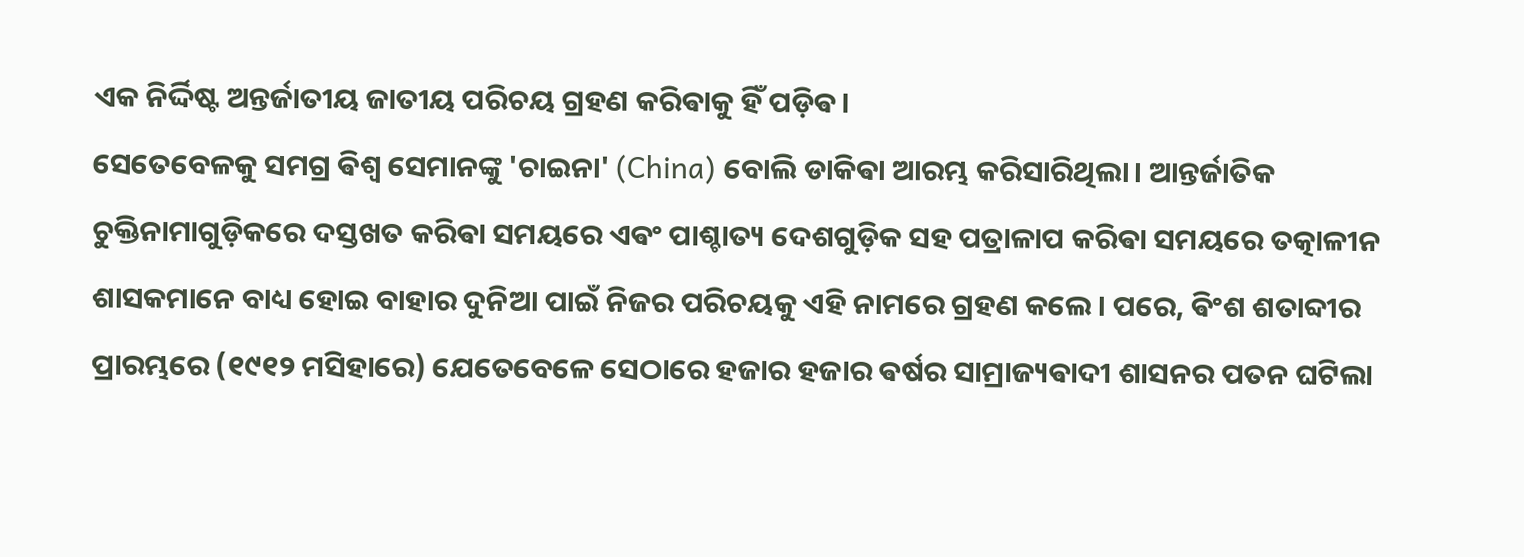ଏକ ନିର୍ଦ୍ଦିଷ୍ଟ ଅନ୍ତର୍ଜାତୀୟ ଜାତୀୟ ପରିଚୟ ଗ୍ରହଣ କରିଵାକୁ ହିଁ ପଡ଼ିଵ।
ସେତେବେଳକୁ ସମଗ୍ର ଵିଶ୍ୱ ସେମାନଙ୍କୁ 'ଚାଇନା' (China) ବୋଲି ଡାକିଵା ଆରମ୍ଭ କରିସାରିଥିଲା। ଆନ୍ତର୍ଜାତିକ ଚୁକ୍ତିନାମାଗୁଡ଼ିକରେ ଦସ୍ତଖତ କରିଵା ସମୟରେ ଏଵଂ ପାଶ୍ଚାତ୍ୟ ଦେଶଗୁଡ଼ିକ ସହ ପତ୍ରାଳାପ କରିଵା ସମୟରେ ତତ୍କାଳୀନ ଶାସକମାନେ ବାଧ୍ୟ ହୋଇ ବାହାର ଦୁନିଆ ପାଇଁ ନିଜର ପରିଚୟକୁ ଏହି ନାମରେ ଗ୍ରହଣ କଲେ। ପରେ, ଵିଂଶ ଶତାବ୍ଦୀର ପ୍ରାରମ୍ଭରେ (୧୯୧୨ ମସିହାରେ) ଯେତେବେଳେ ସେଠାରେ ହଜାର ହଜାର ଵର୍ଷର ସାମ୍ରାଜ୍ୟଵାଦୀ ଶାସନର ପତନ ଘଟିଲା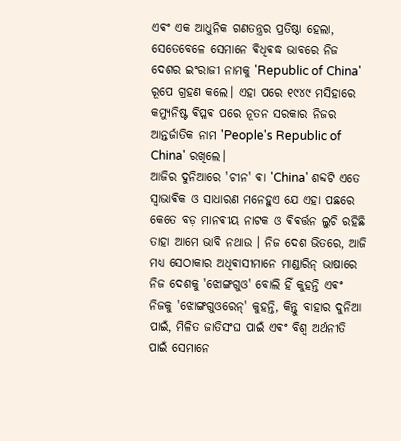ଏଵଂ ଏକ ଆଧୁନିକ ଗଣତନ୍ତ୍ରର ପ୍ରତିଷ୍ଠା ହେଲା, ସେତେବେଳେ ସେମାନେ ଵିଧିଵଦ୍ଧ ଭାବରେ ନିଜ ଦେଶର ଇଂରାଜୀ ନାମକୁ 'Republic of China' ରୂପେ ଗ୍ରହଣ କଲେ। ଏହା ପରେ ୧୯୪୯ ମସିହାରେ କମ୍ୟୁନିଷ୍ଟ ଵିପ୍ଳଵ ପରେ ନୂତନ ସରକାର ନିଜର ଆନ୍ତର୍ଜାତିକ ନାମ 'People's Republic of China' ରଖିଲେ।
ଆଜିର ଦୁନିଆରେ 'ଚୀନ' ଵା 'China' ଶବ୍ଦଟି ଏତେ ସ୍ୱାଭାଵିକ ଓ ସାଧାରଣ ମନେହୁଏ ଯେ ଏହା ପଛରେ କେତେ ବଡ଼ ମାନଵୀୟ ନାଟକ ଓ ଵିଵର୍ତ୍ତନ ଲୁଚି ରହିଛି ତାହା ଆମେ ଭାବି ନଥାଉ । ନିଜ ଦେଶ ଭିତରେ, ଆଜି ମଧ୍ୟ ସେଠାକାର ଅଧିଵାସୀମାନେ ମାଣ୍ଡାରିନ୍ ଭାଷାରେ ନିଜ ଦେଶକୁ 'ଝୋଙ୍ଗଗୁଓ' ବୋଲି ହିଁ କୁହନ୍ତି ଏଵଂ ନିଜକୁ 'ଝୋଙ୍ଗଗୁଓରେନ୍' କୁହନ୍ତି, କିନ୍ତୁ ବାହାର ଦୁନିଆ ପାଇଁ, ମିଳିତ ଜାତିସଂଘ ପାଇଁ ଏଵଂ ବିଶ୍ୱ ଅର୍ଥନୀତି ପାଇଁ ସେମାନେ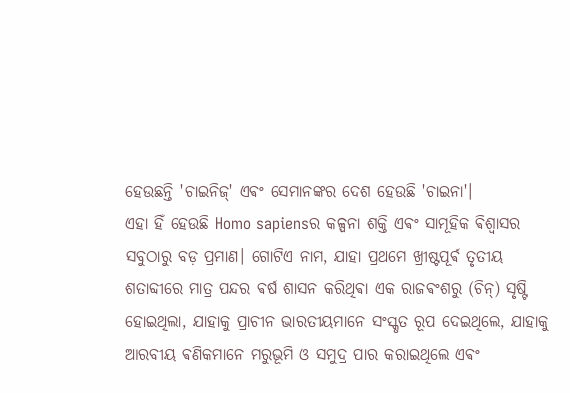ହେଉଛନ୍ତି 'ଚାଇନିଜ୍' ଏଵଂ ସେମାନଙ୍କର ଦେଶ ହେଉଛି 'ଚାଇନା'।
ଏହା ହିଁ ହେଉଛି Homo sapiensର କଳ୍ପନା ଶକ୍ତି ଏଵଂ ସାମୂହିକ ଵିଶ୍ୱାସର ସବୁଠାରୁ ବଡ଼ ପ୍ରମାଣ। ଗୋଟିଏ ନାମ, ଯାହା ପ୍ରଥମେ ଖ୍ରୀଷ୍ଟପୂର୍ଵ ତୃତୀୟ ଶତାବ୍ଦୀରେ ମାତ୍ର ପନ୍ଦର ଵର୍ଷ ଶାସନ କରିଥିଵା ଏକ ରାଜଵଂଶରୁ (ଚିନ୍) ସୃଷ୍ଟି ହୋଇଥିଲା, ଯାହାକୁ ପ୍ରାଚୀନ ଭାରତୀୟମାନେ ସଂସ୍କୃତ ରୂପ ଦେଇଥିଲେ, ଯାହାକୁ ଆରବୀୟ ଵଣିକମାନେ ମରୁଭୂମି ଓ ସମୁଦ୍ର ପାର କରାଇଥିଲେ ଏଵଂ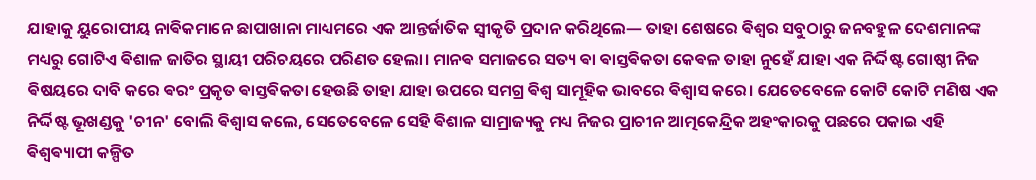ଯାହାକୁ ୟୁରୋପୀୟ ନାଵିକମାନେ ଛାପାଖାନା ମାଧ୍ୟମରେ ଏକ ଆନ୍ତର୍ଜାତିକ ସ୍ୱୀକୃତି ପ୍ରଦାନ କରିଥିଲେ— ତାହା ଶେଷରେ ଵିଶ୍ୱର ସବୁଠାରୁ ଜନବହୁଳ ଦେଶମାନଙ୍କ ମଧ୍ୟରୁ ଗୋଟିଏ ଵିଶାଳ ଜାତିର ସ୍ଥାୟୀ ପରିଚୟରେ ପରିଣତ ହେଲା। ମାନଵ ସମାଜରେ ସତ୍ୟ ଵା ଵାସ୍ତଵିକତା କେଵଳ ତାହା ନୁହେଁ ଯାହା ଏକ ନିର୍ଦ୍ଦିଷ୍ଟ ଗୋଷ୍ଠୀ ନିଜ ଵିଷୟରେ ଦାବି କରେ ଵରଂ ପ୍ରକୃତ ଵାସ୍ତଵିକତା ହେଉଛି ତାହା ଯାହା ଉପରେ ସମଗ୍ର ଵିଶ୍ୱ ସାମୂହିକ ଭାବରେ ଵିଶ୍ୱାସ କରେ। ଯେତେବେଳେ କୋଟି କୋଟି ମଣିଷ ଏକ ନିର୍ଦ୍ଦିଷ୍ଟ ଭୂଖଣ୍ଡକୁ 'ଚୀନ' ବୋଲି ଵିଶ୍ୱାସ କଲେ, ସେତେବେଳେ ସେହି ଵିଶାଳ ସାମ୍ରାଜ୍ୟକୁ ମଧ୍ୟ ନିଜର ପ୍ରାଚୀନ ଆତ୍ମକେନ୍ଦ୍ରିକ ଅହଂକାରକୁ ପଛରେ ପକାଇ ଏହି ଵିଶ୍ୱଵ୍ୟାପୀ କଳ୍ପିତ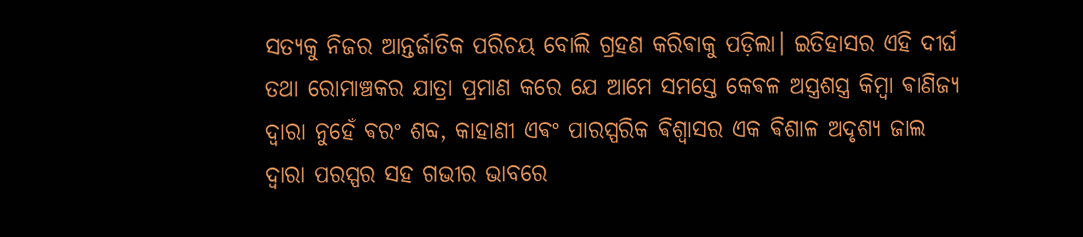ସତ୍ୟକୁ ନିଜର ଆନ୍ତର୍ଜାତିକ ପରିଚୟ ବୋଲି ଗ୍ରହଣ କରିଵାକୁ ପଡ଼ିଲା। ଇତିହାସର ଏହି ଦୀର୍ଘ ତଥା ରୋମାଞ୍ଚକର ଯାତ୍ରା ପ୍ରମାଣ କରେ ଯେ ଆମେ ସମସ୍ତେ କେଵଳ ଅସ୍ତ୍ରଶସ୍ତ୍ର କିମ୍ବା ଵାଣିଜ୍ୟ ଦ୍ୱାରା ନୁହେଁ ଵରଂ ଶବ୍ଦ, କାହାଣୀ ଏଵଂ ପାରସ୍ପରିକ ଵିଶ୍ୱାସର ଏକ ଵିଶାଳ ଅଦୃଶ୍ୟ ଜାଲ ଦ୍ୱାରା ପରସ୍ପର ସହ ଗଭୀର ଭାବରେ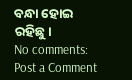ବନ୍ଧା ହୋଇ ରହିଛୁ।
No comments:
Post a Comment